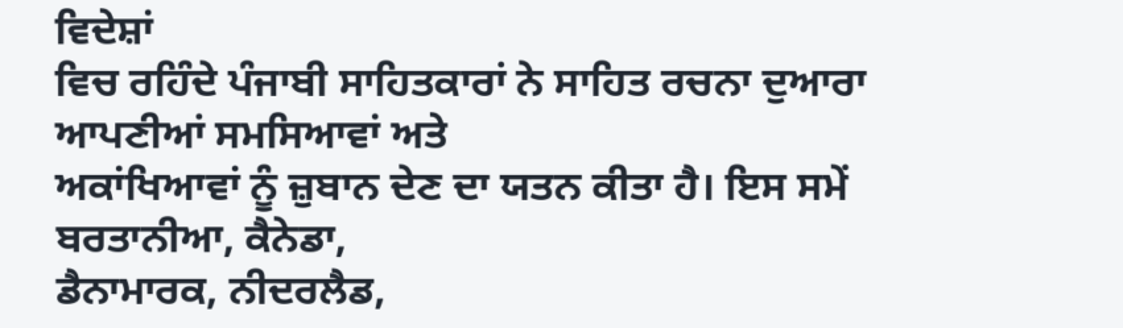ਵਿਦੇਸ਼ਾਂ
ਵਿਚ ਰਹਿੰਦੇ ਪੰਜਾਬੀ ਸਾਹਿਤਕਾਰਾਂ ਨੇ ਸਾਹਿਤ ਰਚਨਾ ਦੁਆਰਾ ਆਪਣੀਆਂ ਸਮਸਿਆਵਾਂ ਅਤੇ
ਅਕਾਂਖਿਆਵਾਂ ਨੂੰ ਜ਼ੁਬਾਨ ਦੇਣ ਦਾ ਯਤਨ ਕੀਤਾ ਹੈ। ਇਸ ਸਮੇਂ ਬਰਤਾਨੀਆ, ਕੈਨੇਡਾ,
ਡੈਨਾਮਾਰਕ, ਨੀਦਰਲੈਡ,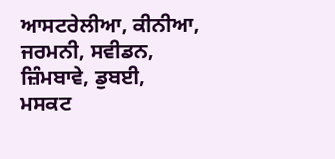ਆਸਟਰੇਲੀਆ, ਕੀਨੀਆ, ਜਰਮਨੀ, ਸਵੀਡਨ, ਜ਼ਿੰਮਬਾਵੇ, ਡੁਬਈ,
ਮਸਕਟ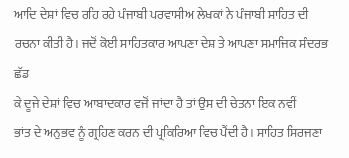ਆਦਿ ਦੇਸ਼ਾਂ ਵਿਚ ਰਹਿ ਰਹੇ ਪੰਜਾਬੀ ਪਰਵਾਸੀਅ ਲੇਖਕਾਂ ਨੇ ਪੰਜਾਬੀ ਸਾਹਿਤ ਦੀ
ਰਚਨਾ ਕੀਤੀ ਹੈ। ਜਦੋਂ ਕੋਈ ਸਾਹਿਤਕਾਰ ਆਪਣਾ ਦੇਸ਼ ਤੇ ਆਪਣਾ ਸਮਾਜਿਕ ਸੰਦਰਭ ਛੱਡ
ਕੇ ਦੂਜੇ ਦੇਸ਼ਾਂ ਵਿਚ ਆਬਾਦਕਾਰ ਵਜੋਂ ਜਾਂਦਾ ਹੈ ਤਾਂ ਉਸ ਦੀ ਚੇਤਨਾ ਇਕ ਨਵੀਂ
ਭਾਂਤ ਦੇ ਅਨੁਭਵ ਨੂੰ ਗ੍ਰਹਿਣ ਕਰਨ ਦੀ ਪ੍ਰਕਿਰਿਆ ਵਿਚ ਪੈਂਦੀ ਹੈ। ਸਾਹਿਤ ਸਿਰਜਣਾ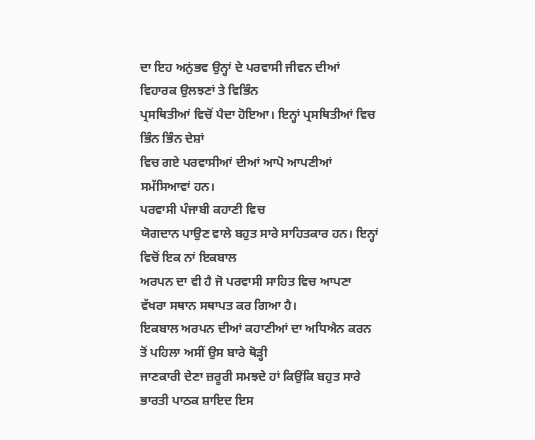ਦਾ ਇਹ ਅਨੁਂਭਵ ਉਨ੍ਹਾਂ ਦੇ ਪਰਵਾਸੀ ਜੀਵਨ ਦੀਆਂ ਵਿਹਾਰਕ ਉਲਝਣਾਂ ਤੇ ਵਿਭਿੰਨ
ਪ੍ਰਸਥਿਤੀਆਂ ਵਿਚੋਂ ਪੈਦਾ ਹੋਇਆ। ਇਨ੍ਹਾਂ ਪ੍ਰਸਥਿਤੀਆਂ ਵਿਚ ਭਿੰਨ ਭਿੰਨ ਦੇਸ਼ਾਂ
ਵਿਚ ਗਏ ਪਰਵਾਸੀਆਂ ਦੀਆਂ ਆਪੋ ਆਪਣੀਆਂ ਸਮੱਸਿਆਵਾਂ ਹਨ।
ਪਰਵਾਸੀ ਪੰਜਾਬੀ ਕਹਾਣੀ ਵਿਚ
ਯੋਗਦਾਨ ਪਾਉਣ ਵਾਲੇ ਬਹੁਤ ਸਾਰੇ ਸਾਹਿਤਕਾਰ ਹਨ। ਇਨ੍ਹਾਂ ਵਿਚੋਂ ਇਕ ਨਾਂ ਇਕਬਾਲ
ਅਰਪਨ ਦਾ ਵੀ ਹੈ ਜੋ ਪਰਵਾਸੀ ਸਾਹਿਤ ਵਿਚ ਆਪਣਾ ਵੱਖਰਾ ਸਥਾਨ ਸਥਾਪਤ ਕਰ ਗਿਆ ਹੈ।
ਇਕਬਾਲ ਅਰਪਨ ਦੀਆਂ ਕਹਾਣੀਆਂ ਦਾ ਅਧਿਐਨ ਕਰਨ ਤੋਂ ਪਹਿਲਾ ਅਸੀਂ ਉਸ ਬਾਰੇ ਥੋੜ੍ਹੀ
ਜਾਣਕਾਰੀ ਦੇਣਾ ਜ਼ਰੂਰੀ ਸਮਝਦੇ ਹਾਂ ਕਿਉਂਕਿ ਬਹੁਤ ਸਾਰੇ ਭਾਰਤੀ ਪਾਠਕ ਸ਼ਾਇਦ ਇਸ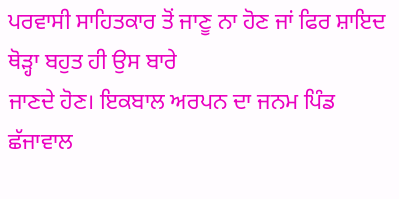ਪਰਵਾਸੀ ਸਾਹਿਤਕਾਰ ਤੋਂ ਜਾਣੂ ਨਾ ਹੋਣ ਜਾਂ ਫਿਰ ਸ਼ਾਇਦ ਥੋੜ੍ਹਾ ਬਹੁਤ ਹੀ ਉਸ ਬਾਰੇ
ਜਾਣਦੇ ਹੋਣ। ਇਕਬਾਲ ਅਰਪਨ ਦਾ ਜਨਮ ਪਿੰਡ ਛੱਜਾਵਾਲ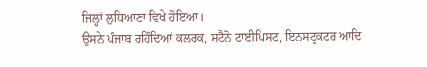ਜਿਲ੍ਹਾਂ ਲੁਧਿਆਣਾ ਵਿਖੇ ਹੋਇਆ।
ਉਸਨੇ ਪੰਜਾਬ ਰਹਿੰਦਿਆਂ ਕਲਰਕ, ਸਟੈਨੋ ਟਾਈਪਿਸਟ, ਇਨਸਟ੍ਰਕਟਰ ਆਦਿ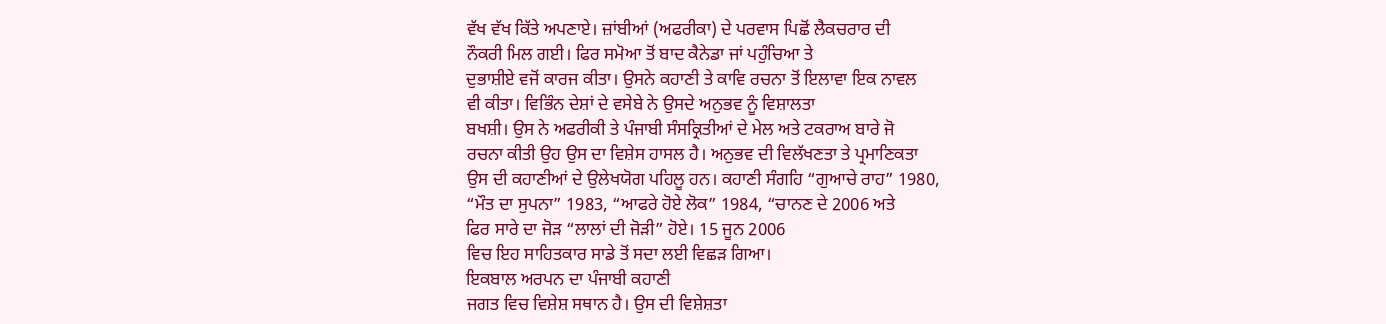ਵੱਖ ਵੱਖ ਕਿੱਤੇ ਅਪਣਾਏ। ਜ਼ਾਂਬੀਆਂ (ਅਫਰੀਕਾ) ਦੇ ਪਰਵਾਸ ਪਿਛੋਂ ਲੈਕਚਰਾਰ ਦੀ
ਨੌਕਰੀ ਮਿਲ ਗਈ। ਫਿਰ ਸਮੋਆ ਤੋਂ ਬਾਦ ਕੈਨੇਡਾ ਜਾਂ ਪਹੁੰਚਿਆ ਤੇ
ਦੁਭਾਸ਼ੀਏ ਵਜੋਂ ਕਾਰਜ ਕੀਤਾ। ਉਸਨੇ ਕਹਾਣੀ ਤੇ ਕਾਵਿ ਰਚਨਾ ਤੋਂ ਇਲਾਵਾ ਇਕ ਨਾਵਲ
ਵੀ ਕੀਤਾ। ਵਿਭਿੰਨ ਦੇਸ਼ਾਂ ਦੇ ਵਸੇਬੇ ਨੇ ਉਸਦੇ ਅਨੁਭਵ ਨੂੰ ਵਿਸ਼ਾਲਤਾ
ਬਖਸ਼ੀ। ਉਸ ਨੇ ਅਫਰੀਕੀ ਤੇ ਪੰਜਾਬੀ ਸੰਸਕ੍ਰਿਤੀਆਂ ਦੇ ਮੇਲ ਅਤੇ ਟਕਰਾਅ ਬਾਰੇ ਜੋ
ਰਚਨਾ ਕੀਤੀ ਉਹ ਉਸ ਦਾ ਵਿਸ਼ੇਸ ਹਾਸਲ ਹੈ। ਅਨੁਭਵ ਦੀ ਵਿਲੱਖਣਤਾ ਤੇ ਪ੍ਰਮਾਣਿਕਤਾ
ਉਸ ਦੀ ਕਹਾਣੀਆਂ ਦੇ ਉਲੇਖਯੋਗ ਪਹਿਲੂ ਹਨ। ਕਹਾਣੀ ਸੰਗਹਿ “ਗੁਆਚੇ ਰਾਹ” 1980,
“ਮੌਤ ਦਾ ਸੁਪਨਾ” 1983, “ਆਫਰੇ ਹੋਏ ਲੋਕ” 1984, “ਚਾਨਣ ਦੇ 2006 ਅਤੇ
ਫਿਰ ਸਾਰੇ ਦਾ ਜੋੜ “ਲਾਲਾਂ ਦੀ ਜੋੜੀ” ਹੋਏ। 15 ਜੂਨ 2006
ਵਿਚ ਇਹ ਸਾਹਿਤਕਾਰ ਸਾਡੇ ਤੋਂ ਸਦਾ ਲਈ ਵਿਛੜ ਗਿਆ।
ਇਕਬਾਲ ਅਰਪਨ ਦਾ ਪੰਜਾਬੀ ਕਹਾਣੀ
ਜਗਤ ਵਿਚ ਵਿਸ਼ੇਸ਼ ਸਥਾਨ ਹੈ। ਉਸ ਦੀ ਵਿਸ਼ੇਸ਼ਤਾ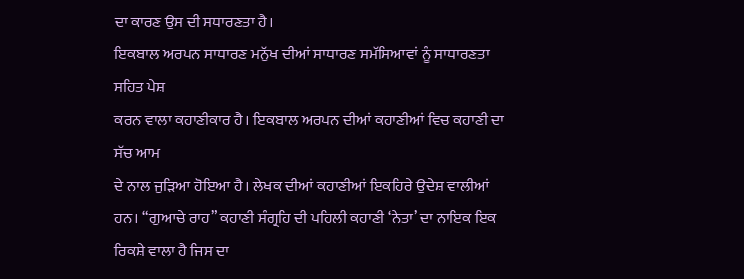ਦਾ ਕਾਰਣ ਉਸ ਦੀ ਸਧਾਰਣਤਾ ਹੈ।
ਇਕਬਾਲ ਅਰਪਨ ਸਾਧਾਰਣ ਮਨੁੱਖ ਦੀਆਂ ਸਾਧਾਰਣ ਸਮੱਸਿਆਵਾਂ ਨੂੰ ਸਾਧਾਰਣਤਾ ਸਹਿਤ ਪੇਸ਼
ਕਰਨ ਵਾਲਾ ਕਹਾਣੀਕਾਰ ਹੈ। ਇਕਬਾਲ ਅਰਪਨ ਦੀਆਂ ਕਹਾਣੀਆਂ ਵਿਚ ਕਹਾਣੀ ਦਾ ਸੱਚ ਆਮ
ਦੇ ਨਾਲ ਜੁੜਿਆ ਹੋਇਆ ਹੈ। ਲੇਖਕ ਦੀਆਂ ਕਹਾਣੀਆਂ ਇਕਹਿਰੇ ਉਦੇਸ਼ ਵਾਲੀਆਂ
ਹਨ। “ਗੁਆਚੇ ਰਾਹ” ਕਹਾਣੀ ਸੰਗ੍ਰਹਿ ਦੀ ਪਹਿਲੀ ਕਹਾਣੀ ‘ਨੇਤਾ’ ਦਾ ਨਾਇਕ ਇਕ
ਰਿਕਸ਼ੇ ਵਾਲਾ ਹੈ ਜਿਸ ਦਾ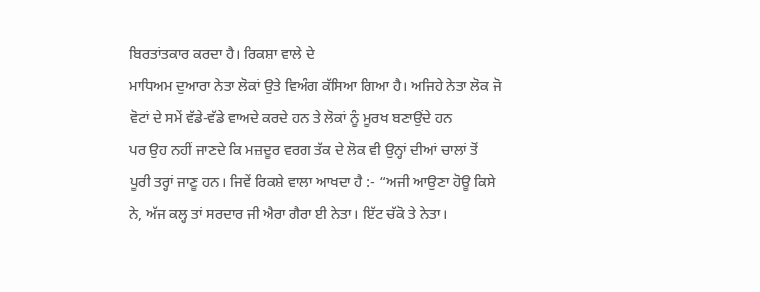ਬਿਰਤਾਂਤਕਾਰ ਕਰਦਾ ਹੈ। ਰਿਕਸ਼ਾ ਵਾਲੇ ਦੇ
ਮਾਧਿਅਮ ਦੁਆਰਾ ਨੇਤਾ ਲੋਕਾਂ ਉਤੇ ਵਿਅੰਗ ਕੱਸਿਆ ਗਿਆ ਹੈ। ਅਜਿਹੇ ਨੇਤਾ ਲੋਕ ਜੋ
ਵੋਟਾਂ ਦੇ ਸਮੇਂ ਵੱਡੇ-ਵੱਡੇ ਵਾਅਦੇ ਕਰਦੇ ਹਨ ਤੇ ਲੋਕਾਂ ਨੂੰ ਮੂਰਖ ਬਣਾਉਂਦੇ ਹਨ
ਪਰ ਉਹ ਨਹੀਂ ਜਾਣਦੇ ਕਿ ਮਜ਼ਦੂਰ ਵਰਗ ਤੱਕ ਦੇ ਲੋਕ ਵੀ ਉਨ੍ਹਾਂ ਦੀਆਂ ਚਾਲਾਂ ਤੋਂ
ਪੂਰੀ ਤਰ੍ਹਾਂ ਜਾਣੂ ਹਨ। ਜਿਵੇਂ ਰਿਕਸ਼ੇ ਵਾਲਾ ਆਖਦਾ ਹੈ :- “ਅਜੀ ਆਉਣਾ ਹੋਊ ਕਿਸੇ
ਨੇ, ਅੱਜ ਕਲ੍ਹ ਤਾਂ ਸਰਦਾਰ ਜੀ ਐਰਾ ਗੈਰਾ ਈ ਨੇਤਾ। ਇੱਟ ਚੱਕੋ ਤੇ ਨੇਤਾ।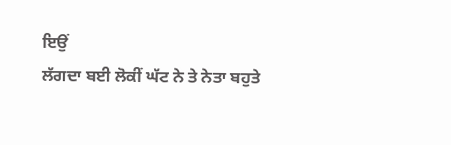ਇਉਂ
ਲੱਗਦਾ ਬਈ ਲੋਕੀਂ ਘੱਟ ਨੇ ਤੇ ਨੇਤਾ ਬਹੁਤੇ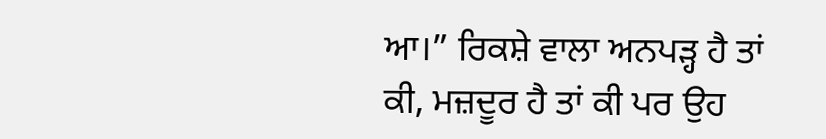ਆ।” ਰਿਕਸ਼ੇ ਵਾਲਾ ਅਨਪੜ੍ਹ ਹੈ ਤਾਂ
ਕੀ, ਮਜ਼ਦੂਰ ਹੈ ਤਾਂ ਕੀ ਪਰ ਉਹ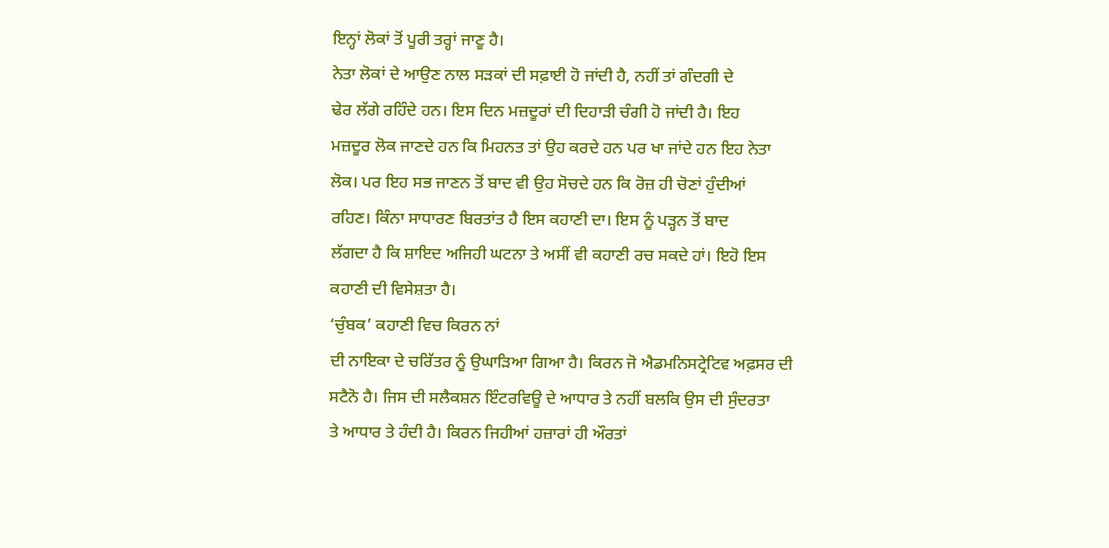ਇਨ੍ਹਾਂ ਲੋਕਾਂ ਤੋਂ ਪੂਰੀ ਤਰ੍ਹਾਂ ਜਾਣੂ ਹੈ।
ਨੇਤਾ ਲੋਕਾਂ ਦੇ ਆਉਣ ਨਾਲ ਸੜਕਾਂ ਦੀ ਸਫ਼ਾਈ ਹੋ ਜਾਂਦੀ ਹੈ, ਨਹੀਂ ਤਾਂ ਗੰਦਗੀ ਦੇ
ਢੇਰ ਲੱਗੇ ਰਹਿੰਦੇ ਹਨ। ਇਸ ਦਿਨ ਮਜ਼ਦੂਰਾਂ ਦੀ ਦਿਹਾੜੀ ਚੰਗੀ ਹੋ ਜਾਂਦੀ ਹੈ। ਇਹ
ਮਜ਼ਦੂਰ ਲੋਕ ਜਾਣਦੇ ਹਨ ਕਿ ਮਿਹਨਤ ਤਾਂ ਉਹ ਕਰਦੇ ਹਨ ਪਰ ਖਾ ਜਾਂਦੇ ਹਨ ਇਹ ਨੇਤਾ
ਲੋਕ। ਪਰ ਇਹ ਸਭ ਜਾਣਨ ਤੋਂ ਬਾਦ ਵੀ ਉਹ ਸੋਚਦੇ ਹਨ ਕਿ ਰੋਜ਼ ਹੀ ਚੋਣਾਂ ਹੁੰਦੀਆਂ
ਰਹਿਣ। ਕਿੰਨਾ ਸਾਧਾਰਣ ਬਿਰਤਾਂਤ ਹੈ ਇਸ ਕਹਾਣੀ ਦਾ। ਇਸ ਨੂੰ ਪੜ੍ਹਨ ਤੋਂ ਬਾਦ
ਲੱਗਦਾ ਹੈ ਕਿ ਸ਼ਾਇਦ ਅਜਿਹੀ ਘਟਨਾ ਤੇ ਅਸੀਂ ਵੀ ਕਹਾਣੀ ਰਚ ਸਕਦੇ ਹਾਂ। ਇਹੋ ਇਸ
ਕਹਾਣੀ ਦੀ ਵਿਸੇਸ਼ਤਾ ਹੈ।
‘ਚੁੰਬਕ’ ਕਹਾਣੀ ਵਿਚ ਕਿਰਨ ਨਾਂ
ਦੀ ਨਾਇਕਾ ਦੇ ਚਰਿੱਤਰ ਨੂੰ ਉਘਾੜਿਆ ਗਿਆ ਹੈ। ਕਿਰਨ ਜੋ ਐਡਮਨਿਸਟ੍ਰੇਟਿਵ ਅਫ਼ਸਰ ਦੀ
ਸਟੈਨੋ ਹੈ। ਜਿਸ ਦੀ ਸਲੈਕਸ਼ਨ ਇੰਟਰਵਿਊ ਦੇ ਆਧਾਰ ਤੇ ਨਹੀਂ ਬਲਕਿ ਉਸ ਦੀ ਸੁੰਦਰਤਾ
ਤੇ ਆਧਾਰ ਤੇ ਹੰਦੀ ਹੈ। ਕਿਰਨ ਜਿਹੀਆਂ ਹਜ਼ਾਰਾਂ ਹੀ ਔਰਤਾਂ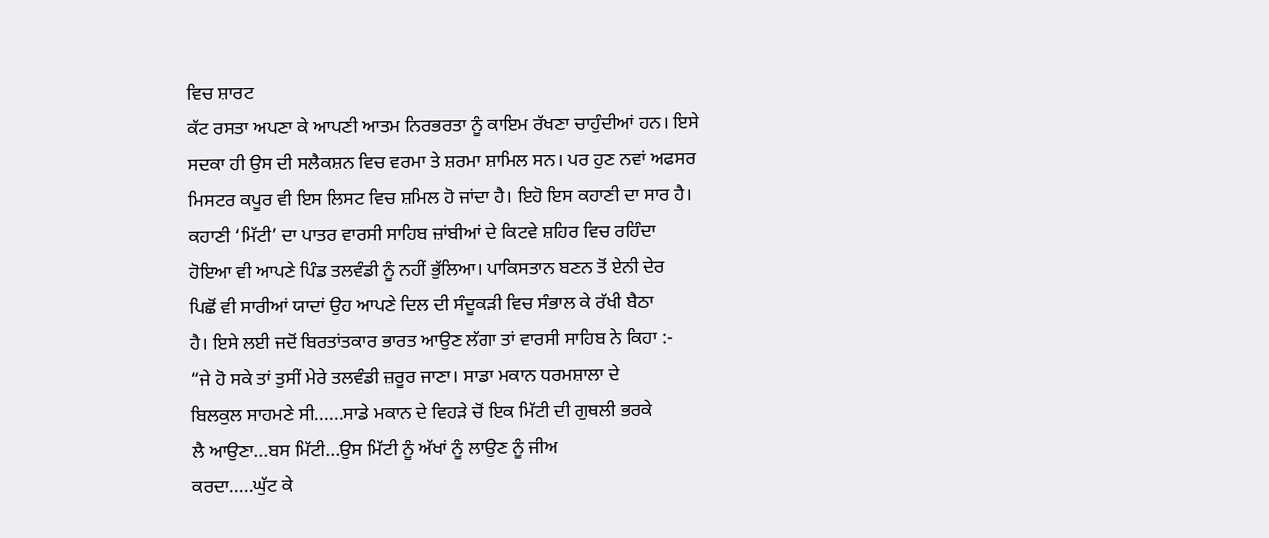ਵਿਚ ਸ਼ਾਰਟ
ਕੱਟ ਰਸਤਾ ਅਪਣਾ ਕੇ ਆਪਣੀ ਆਤਮ ਨਿਰਭਰਤਾ ਨੂੰ ਕਾਇਮ ਰੱਖਣਾ ਚਾਹੁੰਦੀਆਂ ਹਨ। ਇਸੇ
ਸਦਕਾ ਹੀ ਉਸ ਦੀ ਸਲੈਕਸ਼ਨ ਵਿਚ ਵਰਮਾ ਤੇ ਸ਼ਰਮਾ ਸ਼ਾਮਿਲ ਸਨ। ਪਰ ਹੁਣ ਨਵਾਂ ਅਫਸਰ
ਮਿਸਟਰ ਕਪੂਰ ਵੀ ਇਸ ਲਿਸਟ ਵਿਚ ਸ਼ਮਿਲ ਹੋ ਜਾਂਦਾ ਹੈ। ਇਹੋ ਇਸ ਕਹਾਣੀ ਦਾ ਸਾਰ ਹੈ।
ਕਹਾਣੀ ‘ਮਿੱਟੀ’ ਦਾ ਪਾਤਰ ਵਾਰਸੀ ਸਾਹਿਬ ਜ਼ਾਂਬੀਆਂ ਦੇ ਕਿਟਵੇ ਸ਼ਹਿਰ ਵਿਚ ਰਹਿੰਦਾ
ਹੋਇਆ ਵੀ ਆਪਣੇ ਪਿੰਡ ਤਲਵੰਡੀ ਨੂੰ ਨਹੀਂ ਭੁੱਲਿਆ। ਪਾਕਿਸਤਾਨ ਬਣਨ ਤੋਂ ਏਨੀ ਦੇਰ
ਪਿਛੋਂ ਵੀ ਸਾਰੀਆਂ ਯਾਦਾਂ ਉਹ ਆਪਣੇ ਦਿਲ ਦੀ ਸੰਦੂਕੜੀ ਵਿਚ ਸੰਭਾਲ ਕੇ ਰੱਖੀ ਬੈਠਾ
ਹੈ। ਇਸੇ ਲਈ ਜਦੋਂ ਬਿਰਤਾਂਤਕਾਰ ਭਾਰਤ ਆਉਣ ਲੱਗਾ ਤਾਂ ਵਾਰਸੀ ਸਾਹਿਬ ਨੇ ਕਿਹਾ :-
“ਜੇ ਹੋ ਸਕੇ ਤਾਂ ਤੁਸੀਂ ਮੇਰੇ ਤਲਵੰਡੀ ਜ਼ਰੂਰ ਜਾਣਾ। ਸਾਡਾ ਮਕਾਨ ਧਰਮਸ਼ਾਲਾ ਦੇ
ਬਿਲਕੁਲ ਸਾਹਮਣੇ ਸੀ......ਸਾਡੇ ਮਕਾਨ ਦੇ ਵਿਹੜੇ ਚੋਂ ਇਕ ਮਿੱਟੀ ਦੀ ਗੁਥਲੀ ਭਰਕੇ
ਲੈ ਆਉਣਾ...ਬਸ ਮਿੱਟੀ...ਉਸ ਮਿੱਟੀ ਨੂੰ ਅੱਖਾਂ ਨੂੰ ਲਾਉਣ ਨੂੰ ਜੀਅ
ਕਰਦਾ.....ਘੁੱਟ ਕੇ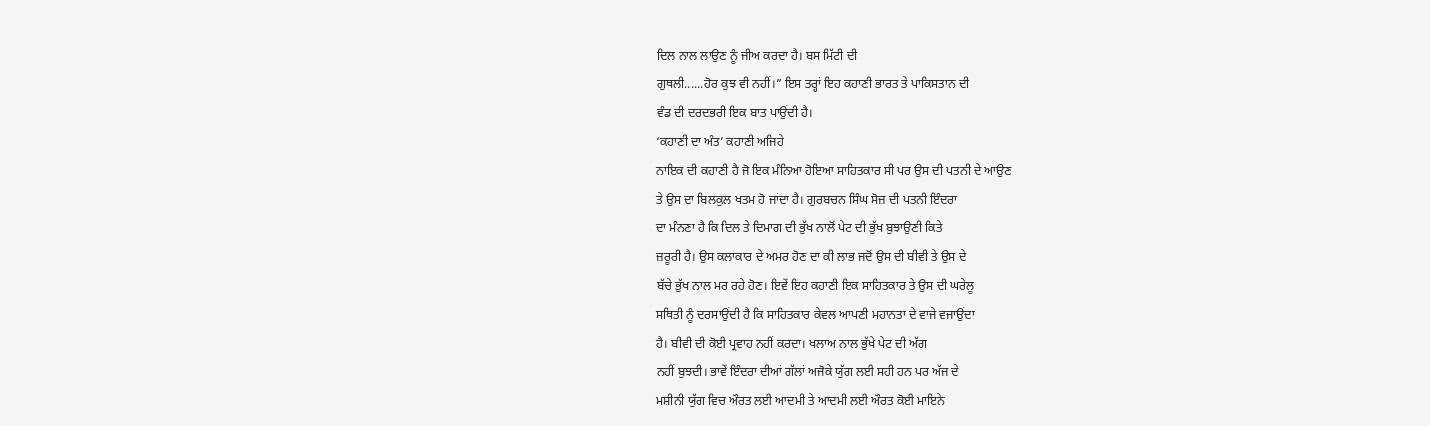ਦਿਲ ਨਾਲ ਲਾਉਣ ਨੂੰ ਜੀਅ ਕਰਦਾ ਹੈ। ਬਸ ਮਿੱਟੀ ਦੀ
ਗੁਥਲੀ......ਹੋਰ ਕੁਝ ਵੀ ਨਹੀਂ।” ਇਸ ਤਰ੍ਹਾਂ ਇਹ ਕਹਾਣੀ ਭਾਰਤ ਤੇ ਪਾਕਿਸਤਾਨ ਦੀ
ਵੰਡ ਦੀ ਦਰਦਭਰੀ ਇਕ ਬਾਤ ਪਾਉਂਦੀ ਹੈ।
‘ਕਹਾਣੀ ਦਾ ਅੰਤ’ ਕਹਾਣੀ ਅਜਿਹੇ
ਨਾਇਕ ਦੀ ਕਹਾਣੀ ਹੈ ਜੋ ਇਕ ਮੰਨਿਆ ਹੋਇਆ ਸਾਹਿਤਕਾਰ ਸੀ ਪਰ ਉਸ ਦੀ ਪਤਨੀ ਦੇ ਆਉਣ
ਤੇ ਉਸ ਦਾ ਬਿਲਕੁਲ ਖਤਮ ਹੋ ਜਾਂਦਾ ਹੈ। ਗੁਰਬਚਨ ਸਿੰਘ ਸੋਜ਼ ਦੀ ਪਤਨੀ ਇੰਦਰਾ
ਦਾ ਮੰਨਣਾ ਹੈ ਕਿ ਦਿਲ ਤੇ ਦਿਮਾਗ ਦੀ ਭੁੱਖ ਨਾਲੋਂ ਪੇਟ ਦੀ ਭੁੱਖ ਬੁਝਾਉਣੀ ਕਿਤੇ
ਜ਼ਰੂਰੀ ਹੈ। ਉਸ ਕਲਾਕਾਰ ਦੇ ਅਮਰ ਹੋਣ ਦਾ ਕੀ ਲਾਭ ਜਦੋਂ ਉਸ ਦੀ ਬੀਵੀ ਤੇ ਉਸ ਦੇ
ਬੱਚੇ ਭੁੱਖ ਨਾਲ ਮਰ ਰਹੇ ਹੋਣ। ਇਵੇਂ ਇਹ ਕਹਾਣੀ ਇਕ ਸਾਹਿਤਕਾਰ ਤੇ ਉਸ ਦੀ ਘਰੇਲੂ
ਸਥਿਤੀ ਨੂੰ ਦਰਸਾਉਂਦੀ ਹੈ ਕਿ ਸਾਹਿਤਕਾਰ ਕੇਵਲ ਆਪਣੀ ਮਹਾਨਤਾ ਦੇ ਵਾਜੇ ਵਜਾਉਂਦਾ
ਹੈ। ਬੀਵੀ ਦੀ ਕੋਈ ਪ੍ਰਵਾਹ ਨਹੀਂ ਕਰਦਾ। ਖਲਾਅ ਨਾਲ ਭੁੱਖੇ ਪੇਟ ਦੀ ਅੱਗ
ਨਹੀਂ ਬੁਝਦੀ। ਭਾਵੇਂ ਇੰਦਰਾ ਦੀਆਂ ਗੱਲਾਂ ਅਜੋਕੇ ਯੁੱਗ ਲਈ ਸਹੀ ਹਨ ਪਰ ਅੱਜ ਦੇ
ਮਸ਼ੀਨੀ ਯੁੱਗ ਵਿਚ ਔਰਤ ਲਈ ਆਦਮੀ ਤੇ ਆਦਮੀ ਲਈ ਔਰਤ ਕੋਈ ਮਾਇਨੇ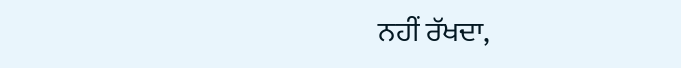ਨਹੀਂ ਰੱਖਦਾ,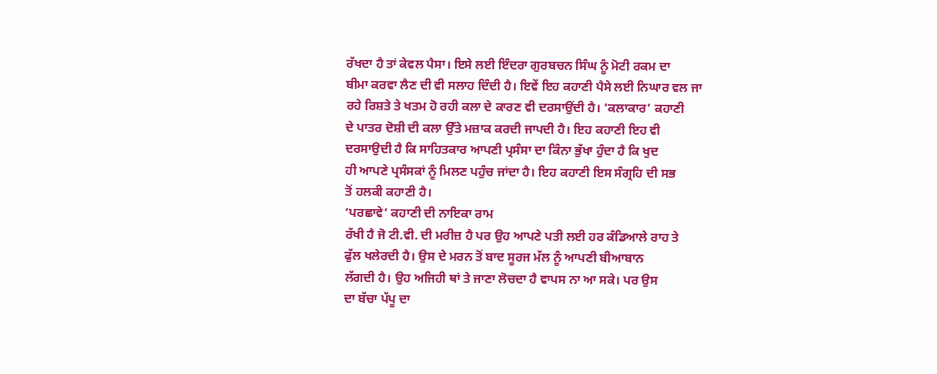ਰੱਖਦਾ ਹੈ ਤਾਂ ਕੇਵਲ ਪੈਸਾ। ਇਸੇ ਲਈ ਇੰਦਰਾ ਗੁਰਬਚਨ ਸਿੰਘ ਨੂੰ ਮੋਟੀ ਰਕਮ ਦਾ
ਬੀਮਾ ਕਰਵਾ ਲੈਣ ਦੀ ਵੀ ਸਲਾਹ ਦਿੰਦੀ ਹੈ। ਇਵੇਂ ਇਹ ਕਹਾਣੀ ਪੈਸੇ ਲਈ ਨਿਘਾਰ ਵਲ ਜਾ
ਰਹੇ ਰਿਸ਼ਤੇ ਤੇ ਖਤਮ ਹੋ ਰਹੀ ਕਲਾ ਦੇ ਕਾਰਣ ਵੀ ਦਰਸਾਉਂਦੀ ਹੈ। ‘ਕਲਾਕਾਰ’ ਕਹਾਣੀ
ਦੇ ਪਾਤਰ ਦੋਸ਼ੀ ਦੀ ਕਲਾ ਉੱਤੇ ਮਜ਼ਾਕ ਕਰਦੀ ਜਾਪਦੀ ਹੈ। ਇਹ ਕਹਾਣੀ ਇਹ ਵੀ
ਦਰਸਾਉਦੀ ਹੈ ਕਿ ਸਾਹਿਤਕਾਰ ਆਪਣੀ ਪ੍ਰਸੰਸਾ ਦਾ ਕਿੰਨਾ ਭੁੱਖਾ ਹੁੰਦਾ ਹੈ ਕਿ ਖੁਦ
ਹੀ ਆਪਣੇ ਪ੍ਰਸੰਸਕਾਂ ਨੂੰ ਮਿਲਣ ਪਹੁੰਚ ਜਾਂਦਾ ਹੈ। ਇਹ ਕਹਾਣੀ ਇਸ ਸੰਗ੍ਰਹਿ ਦੀ ਸਭ
ਤੋਂ ਹਲਕੀ ਕਹਾਣੀ ਹੈ।
‘ਪਰਛਾਵੇ’ ਕਹਾਣੀ ਦੀ ਨਾਇਕਾ ਰਾਮ
ਰੱਖੀ ਹੈ ਜੋ ਟੀ.ਵੀ. ਦੀ ਮਰੀਜ਼ ਹੈ ਪਰ ਉਹ ਆਪਣੇ ਪਤੀ ਲਈ ਹਰ ਕੰਡਿਆਲੇ ਰਾਹ ਤੇ
ਫੁੱਲ ਖਲੇਰਦੀ ਹੈ। ਉਸ ਦੇ ਮਰਨ ਤੋਂ ਬਾਦ ਸੂਰਜ ਮੱਲ ਨੂੰ ਆਪਣੀ ਬੀਆਬਾਨ
ਲੱਗਦੀ ਹੈ। ਉਹ ਅਜਿਹੀ ਥਾਂ ਤੇ ਜਾਣਾ ਲੋਚਦਾ ਹੈ ਵਾਪਸ ਨਾ ਆ ਸਕੇ। ਪਰ ਉਸ
ਦਾ ਬੱਚਾ ਪੱਪੂ ਦਾ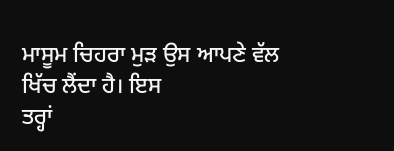ਮਾਸੂਮ ਚਿਹਰਾ ਮੁੜ ਉਸ ਆਪਣੇ ਵੱਲ ਖਿੱਚ ਲੈਂਦਾ ਹੈ। ਇਸ
ਤਰ੍ਹਾਂ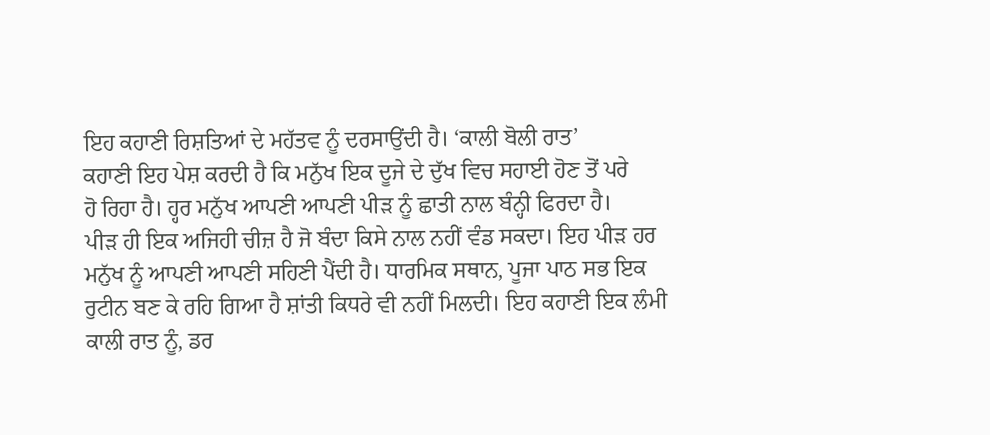ਇਹ ਕਹਾਣੀ ਰਿਸ਼ਤਿਆਂ ਦੇ ਮਹੱਤਵ ਨੂੰ ਦਰਸਾਉਂਦੀ ਹੈ। ‘ਕਾਲੀ ਬੋਲੀ ਰਾਤ’
ਕਹਾਣੀ ਇਹ ਪੇਸ਼ ਕਰਦੀ ਹੈ ਕਿ ਮਨੁੱਖ ਇਕ ਦੂਜੇ ਦੇ ਦੁੱਖ ਵਿਚ ਸਹਾਈ ਹੋਣ ਤੋਂ ਪਰੇ
ਹੋ ਰਿਹਾ ਹੈ। ਹ੍ਹਰ ਮਨੁੱਖ ਆਪਣੀ ਆਪਣੀ ਪੀੜ ਨੂੰ ਛਾਤੀ ਨਾਲ ਬੰਨ੍ਹੀ ਫਿਰਦਾ ਹੈ।
ਪੀੜ ਹੀ ਇਕ ਅਜਿਹੀ ਚੀਜ਼ ਹੈ ਜੋ ਬੰਦਾ ਕਿਸੇ ਨਾਲ ਨਹੀਂ ਵੰਡ ਸਕਦਾ। ਇਹ ਪੀੜ ਹਰ
ਮਨੁੱਖ ਨੂੰ ਆਪਣੀ ਆਪਣੀ ਸਹਿਣੀ ਪੈਂਦੀ ਹੈ। ਧਾਰਮਿਕ ਸਥਾਨ, ਪੂਜਾ ਪਾਠ ਸਭ ਇਕ
ਰੁਟੀਨ ਬਣ ਕੇ ਰਹਿ ਗਿਆ ਹੈ ਸ਼ਾਂਤੀ ਕਿਧਰੇ ਵੀ ਨਹੀਂ ਮਿਲਦੀ। ਇਹ ਕਹਾਣੀ ਇਕ ਲੰਮੀ
ਕਾਲੀ ਰਾਤ ਨੂੰ, ਡਰ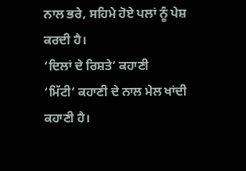ਨਾਲ ਭਰੇ, ਸਹਿਮੇ ਹੋਏ ਪਲਾਂ ਨੂੰ ਪੇਸ਼ ਕਰਦੀ ਹੈ।
‘ਦਿਲਾਂ ਦੇ ਰਿਸ਼ਤੇ’ ਕਹਾਣੀ
‘ਮਿੱਟੀ’ ਕਹਾਣੀ ਦੇ ਨਾਲ ਮੇਲ ਖਾਂਦੀ ਕਹਾਣੀ ਹੈ।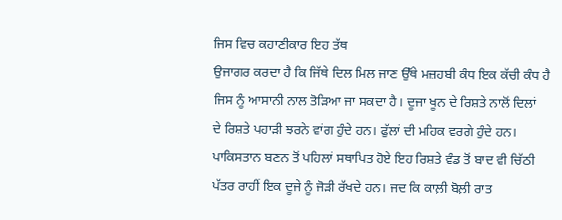ਜਿਸ ਵਿਚ ਕਹਾਣੀਕਾਰ ਇਹ ਤੱਥ
ਉਜਾਗਰ ਕਰਦਾ ਹੈ ਕਿ ਜਿੱਥੇ ਦਿਲ ਮਿਲ ਜਾਣ ਉੱਥੇ ਮਜ਼ਹਬੀ ਕੰਧ ਇਕ ਕੱਚੀ ਕੰਧ ਹੈ
ਜਿਸ ਨੂੰ ਆਸਾਨੀ ਨਾਲ ਤੋੜਿਆ ਜਾ ਸਕਦਾ ਹੈ। ਦੂਜਾ ਖੂਨ ਦੇ ਰਿਸ਼ਤੇ ਨਾਲੋਂ ਦਿਲਾਂ
ਦੇ ਰਿਸ਼ਤੇ ਪਹਾੜੀ ਝਰਨੇ ਵਾਂਗ ਹੁੰਦੇ ਹਨ। ਫੁੱਲਾਂ ਦੀ ਮਹਿਕ ਵਰਗੇ ਹੁੰਦੇ ਹਨ।
ਪਾਕਿਸਤਾਨ ਬਣਨ ਤੋਂ ਪਹਿਲਾਂ ਸਥਾਪਿਤ ਹੋਏ ਇਹ ਰਿਸ਼ਤੇ ਵੰਡ ਤੋਂ ਬਾਦ ਵੀ ਚਿੱਠੀ
ਪੱਤਰ ਰਾਹੀਂ ਇਕ ਦੂਜੇ ਨੂੰ ਜੋੜੀ ਰੱਖਦੇ ਹਨ। ਜਦ ਕਿ ਕਾਲ਼ੀ ਬੋਲ਼ੀ ਰਾਤ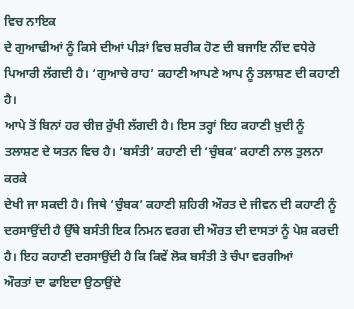ਵਿਚ ਨਾਇਕ
ਦੇ ਗੁਆਢੀਆਂ ਨੂੰ ਕਿਸੇ ਦੀਆਂ ਪੀੜਾਂ ਵਿਚ ਸ਼ਰੀਕ ਹੋਣ ਦੀ ਬਜਾਇ ਨੀਂਦ ਵਧੇਰੇ
ਪਿਆਰੀ ਲੱਗਦੀ ਹੈ। ‘ਗੁਆਚੇ ਰਾਹ’ ਕਹਾਣੀ ਆਪਣੇ ਆਪ ਨੂੰ ਤਲਾਸ਼ਣ ਦੀ ਕਹਾਣੀ ਹੈ।
ਆਪੇ ਤੋਂ ਬਿਨਾਂ ਹਰ ਚੀਜ਼ ਰੁੱਖੀ ਲੱਗਦੀ ਹੈ। ਇਸ ਤਰ੍ਹਾਂ ਇਹ ਕਹਾਣੀ ਖ਼ੁਦੀ ਨੂੰ
ਤਲਾਸ਼ਣ ਦੇ ਯਤਨ ਵਿਚ ਹੈ। ‘ਬਸੰਤੀ’ ਕਹਾਣੀ ਦੀ ‘ਚੁੰਬਕ’ ਕਹਾਣੀ ਨਾਲ ਤੁਲਨਾ ਕਰਕੇ
ਦੇਖੀ ਜਾ ਸਕਦੀ ਹੈ। ਜਿਥੇ ‘ਚੁੰਬਕ’ ਕਹਾਣੀ ਸ਼ਹਿਰੀ ਔਰਤ ਦੇ ਜੀਵਨ ਦੀ ਕਹਾਣੀ ਨੂੰ
ਦਰਸਾਉਂਦੀ ਹੈ ਉੱਥੇ ਬਸੰਤੀ ਇਕ ਨਿਮਨ ਵਰਗ ਦੀ ਔਰਤ ਦੀ ਦਾਸਤਾਂ ਨੂੰ ਪੇਸ਼ ਕਰਦੀ
ਹੈ। ਇਹ ਕਹਾਣੀ ਦਰਸਾਉਂਦੀ ਹੈ ਕਿ ਕਿਵੇਂ ਲੋਕ ਬਸੰਤੀ ਤੇ ਚੰਪਾ ਵਰਗੀਆਂ
ਔਰਤਾਂ ਦਾ ਫਾਇਦਾ ਉਠਾਉਂਦੇ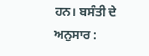ਹਨ। ਬਸੰਤੀ ਦੇ ਅਨੁਸਾਰ :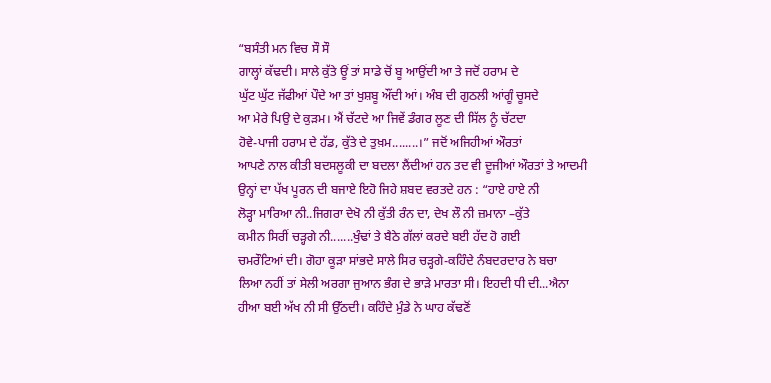“ਬਸੰਤੀ ਮਨ ਵਿਚ ਸੌ ਸੌ
ਗਾਲ੍ਹਾਂ ਕੱਢਦੀ। ਸਾਲੇ ਕੁੱਤੇ ਊਂ ਤਾਂ ਸਾਡੇ ਚੋਂ ਬੂ ਆਉਂਦੀ ਆ ਤੇ ਜਦੋਂ ਹਰਾਮ ਦੇ
ਘੁੱਟ ਘੁੱਟ ਜੱਫੀਆਂ ਪੌਦੇ ਆ ਤਾਂ ਖੁਸ਼ਬੂ ਔਂਦੀ ਆਂ। ਅੰਬ ਦੀ ਗੁਠਲੀ ਆਂਗੂੰ ਚੂਸਦੇ
ਆ ਮੇਰੇ ਪਿਉ ਦੇ ਕੁੜਮ। ਐਂ ਚੱਟਦੇ ਆ ਜਿਵੇਂ ਡੰਗਰ ਲੂਣ ਦੀ ਸਿੱਲ ਨੂੰ ਚੱਟਦਾ
ਹੋਵੇ-ਪਾਜੀ ਹਰਾਮ ਦੇ ਹੱਡ, ਕੁੱਤੇ ਦੇ ਤੁਖ਼ਮ........।” ਜਦੋਂ ਅਜਿਹੀਆਂ ਔਰਤਾਂ
ਆਪਣੇ ਨਾਲ ਕੀਤੀ ਬਦਸਲੂਕੀ ਦਾ ਬਦਲਾ ਲੈਂਦੀਆਂ ਹਨ ਤਦ ਵੀ ਦੂਜੀਆਂ ਔਰਤਾਂ ਤੇ ਆਦਮੀ
ਉਨ੍ਹਾਂ ਦਾ ਪੱਖ ਪੂਰਨ ਦੀ ਬਜਾਏ ਇਹੋ ਜਿਹੇ ਸ਼ਬਦ ਵਰਤਦੇ ਹਨ : “ਹਾਏ ਹਾਏ ਨੀ
ਲੋੜ੍ਹਾ ਮਾਰਿਆ ਨੀ..ਜਿਗਰਾ ਦੇਖੋ ਨੀ ਕੁੱਤੀ ਰੰਨ ਦਾ, ਦੇਖ ਲੌ ਨੀ ਜ਼ਮਾਨਾ –ਕੁੱਤੇ
ਕਮੀਨ ਸਿਰੀਂ ਚੜ੍ਹਗੇ ਨੀ.......ਖੁੰਢਾਂ ਤੇ ਬੈਠੇ ਗੱਲਾਂ ਕਰਦੇ ਬਈ ਹੱਦ ਹੋ ਗਈ
ਚਮਰੌਟਿਆਂ ਦੀ। ਗੋਹਾ ਕੂੜਾ ਸਾਂਭਦੇ ਸਾਲੇ ਸਿਰ ਚੜ੍ਹਗੇ-ਕਹਿੰਦੇ ਨੰਬਦਰਦਾਰ ਨੇ ਬਚਾ
ਲਿਆ ਨਹੀਂ ਤਾਂ ਸੇਲੀ ਅਰਗਾ ਜੁਆਨ ਭੰਗ ਦੇ ਭਾੜੇ ਮਾਰਤਾ ਸੀ। ਇਹਦੀ ਧੀ ਦੀ...ਐਨਾ
ਹੀਆ ਬਈ ਅੱਖ ਨੀ ਸੀ ਉੱਠਦੀ। ਕਹਿੰਦੇ ਮੁੰਡੇ ਨੇ ਘਾਹ ਕੱਢਣੋਂ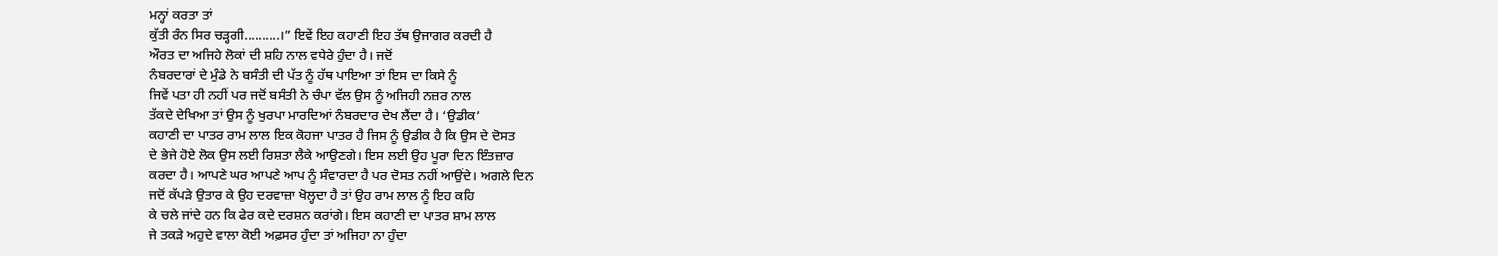ਮਨ੍ਹਾਂ ਕਰਤਾ ਤਾਂ
ਕੁੱਤੀ ਰੰਨ ਸਿਰ ਚੜ੍ਹਗੀ..........।” ਇਵੇਂ ਇਹ ਕਹਾਣੀ ਇਹ ਤੱਥ ਉਜਾਗਰ ਕਰਦੀ ਹੈ
ਔਰਤ ਦਾ ਅਜਿਹੇ ਲੋਕਾਂ ਦੀ ਸ਼ਹਿ ਨਾਲ ਵਧੇਰੇ ਹੁੰਦਾ ਹੈ। ਜਦੋਂ
ਨੰਬਰਦਾਰਾਂ ਦੇ ਮੁੰਡੇ ਨੇ ਬਸੰਤੀ ਦੀ ਪੱਤ ਨੂੰ ਹੱਥ ਪਾਇਆ ਤਾਂ ਇਸ ਦਾ ਕਿਸੇ ਨੂੰ
ਜਿਵੇਂ ਪਤਾ ਹੀ ਨਹੀਂ ਪਰ ਜਦੋਂ ਬਸੰਤੀ ਨੇ ਚੰਪਾ ਵੱਲ ਉਸ ਨੂੰ ਅਜਿਹੀ ਨਜ਼ਰ ਨਾਲ
ਤੱਕਦੇ ਦੇਖਿਆ ਤਾਂ ਉਸ ਨੂੰ ਖੁਰਪਾ ਮਾਰਦਿਆਂ ਨੰਬਰਦਾਰ ਦੇਖ ਲੈਂਦਾ ਹੈ। ‘ਉਡੀਕ’
ਕਹਾਣੀ ਦਾ ਪਾਤਰ ਰਾਮ ਲਾਲ ਇਕ ਕੋਹਜਾ ਪਾਤਰ ਹੈ ਜਿਸ ਨੂੰ ਉਡੀਕ ਹੈ ਕਿ ਉਸ ਦੇ ਦੋਸਤ
ਦੇ ਭੇਜੇ ਹੋਏ ਲੋਕ ਉਸ ਲਈ ਰਿਸ਼ਤਾ ਲੈਕੇ ਆਉਣਗੇ। ਇਸ ਲਈ ਉਹ ਪੂਰਾ ਦਿਨ ਇੰਤਜ਼ਾਰ
ਕਰਦਾ ਹੈ। ਆਪਣੇ ਘਰ ਆਪਣੇ ਆਪ ਨੂੰ ਸੰਵਾਰਦਾ ਹੈ ਪਰ ਦੋਸਤ ਨਹੀਂ ਆਉਂਦੇ। ਅਗਲੇ ਦਿਨ
ਜਦੋਂ ਕੱਪੜੇ ਉਤਾਰ ਕੇ ਉਹ ਦਰਵਾਜ਼ਾ ਖੋਲ੍ਹਦਾ ਹੈ ਤਾਂ ਉਹ ਰਾਮ ਲਾਲ ਨੂੰ ਇਹ ਕਹਿ
ਕੇ ਚਲੇ ਜਾਂਦੇ ਹਨ ਕਿ ਫੇਰ ਕਦੇ ਦਰਸ਼ਨ ਕਰਾਂਗੇ। ਇਸ ਕਹਾਣੀ ਦਾ ਪਾਤਰ ਸ਼ਾਮ ਲਾਲ
ਜੇ ਤਕੜੇ ਅਹੁਦੇ ਵਾਲਾ ਕੋਈ ਅਫ਼ਸਰ ਹੁੰਦਾ ਤਾਂ ਅਜਿਹਾ ਨਾ ਹੁੰਦਾ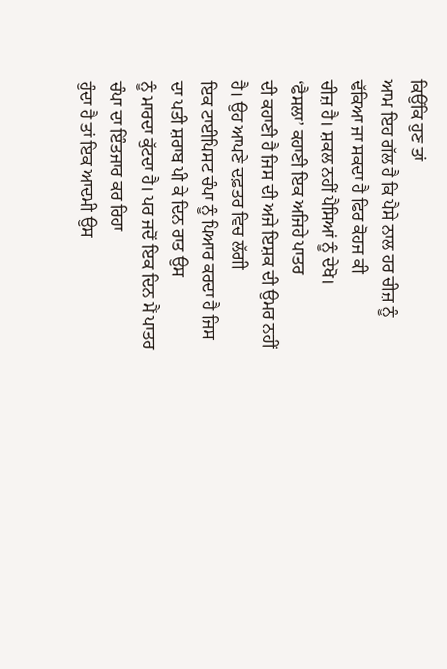ਕਿਉਂਕਿ ਹੁਣ ਤਾਂ
ਆਮ ਇਹ ਗੱਲ ਹੈ ਕਿ ਪੈਸੇ ਨਾਲ ਹਰ ਚੀਜ਼ ਨੂੰ ਢੱਕਿਆ ਜਾ ਸਕਦਾ ਹੈ ਫਿਰ ਕੋਹਜ ਕੀ
ਚੀਜ਼ ਹੈ। ਸ਼ਕਲ ਨਹੀਂ ਪੈਸਿਆਂ ਨੂੰ ਦੇਖੋ।
‘ਫੈਸਲਾ’ ਕਹਾਣੀ ਇਕ ਅਜਿਹੇ ਪਾਤਰ
ਦੀ ਕਹਾਣੀ ਹੈ ਜਿਸ ਦੀ ਅਜੇ ਇਸ਼ਕ ਦੀ ਉਮਰ ਨਹੀਂ ਹੈ। ਉਹ ਆਪਣੇ ਦਫ਼ਤਰ ਵਿਚ ਲੱਗੀ
ਇਕ ਟਾਈਪਿਸਟ ਚੰਪਾ ਨੂੰ ਪਿਆਰ ਕਰਦਾ ਹੈ ਜਿਸ ਦਾ ਪਤੀ ਸ਼ਰਾਬ ਪੀ ਕੇ ਦਿਨ ਰਾਤ ਉਸ
ਨੂੰ ਮਾਰਦਾ ਕੁੱਟਦਾ ਹੈ। ਪਰ ਜਦੋਂ ਇਕ ਦਿਨ ਮੈਂ ਪਾਤਰ ਚੰਪਾ ਦਾ ਇੰਤਜਾਰ ਕਰ ਰਿਹਾ
ਹੁੰਦਾ ਹੈ ਤਾਂ ਇਕ ਆਦਮੀ ਉਸ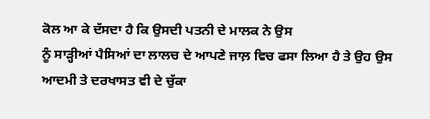ਕੋਲ ਆ ਕੇ ਦੱਸਦਾ ਹੈ ਕਿ ਉਸਦੀ ਪਤਨੀ ਦੇ ਮਾਲਕ ਨੇ ਉਸ
ਨੂੰ ਸਾੜ੍ਹੀਆਂ ਪੈਸਿਆਂ ਦਾ ਲਾਲਚ ਦੇ ਆਪਣੇ ਜਾਲ਼ ਵਿਚ ਫਸਾ ਲਿਆ ਹੈ ਤੇ ਉਹ ਉਸ
ਆਦਮੀ ਤੇ ਦਰਖਾਸਤ ਵੀ ਦੇ ਚੁੱਕਾ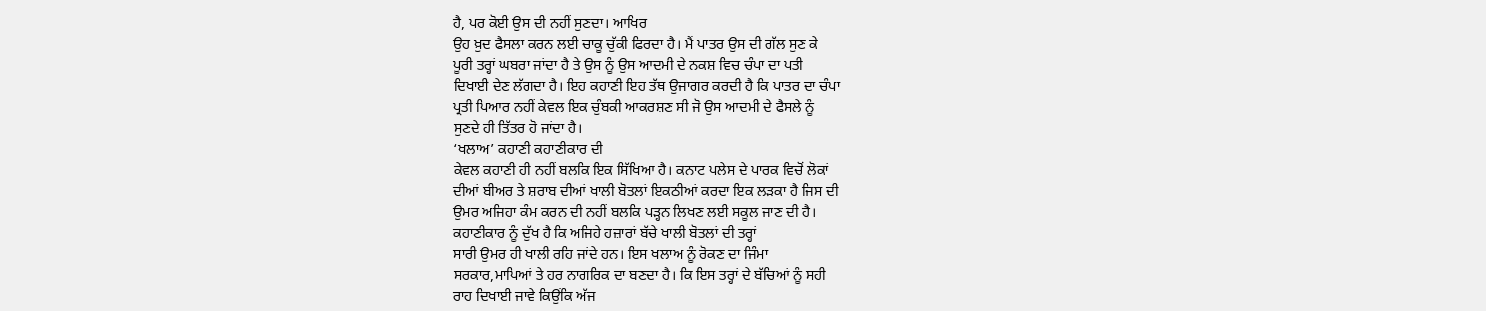ਹੈ, ਪਰ ਕੋਈ ਉਸ ਦੀ ਨਹੀਂ ਸੁਣਦਾ। ਆਖਿਰ
ਉਹ ਖ਼ੁਦ ਫੈਸਲਾ ਕਰਨ ਲਈ ਚਾਕੂ ਚੁੱਕੀ ਫਿਰਦਾ ਹੈ। ਮੈਂ ਪਾਤਰ ਉਸ ਦੀ ਗੱਲ ਸੁਣ ਕੇ
ਪੂਰੀ ਤਰ੍ਹਾਂ ਘਬਰਾ ਜਾਂਦਾ ਹੈ ਤੇ ਉਸ ਨੂੰ ਉਸ ਆਦਮੀ ਦੇ ਨਕਸ਼ ਵਿਚ ਚੰਪਾ ਦਾ ਪਤੀ
ਦਿਖਾਈ ਦੇਣ ਲੱਗਦਾ ਹੈ। ਇਹ ਕਹਾਣੀ ਇਹ ਤੱਥ ਉਜਾਗਰ ਕਰਦੀ ਹੈ ਕਿ ਪਾਤਰ ਦਾ ਚੰਪਾ
ਪ੍ਰਤੀ ਪਿਆਰ ਨਹੀਂ ਕੇਵਲ ਇਕ ਚੁੰਬਕੀ ਆਕਰਸ਼ਣ ਸੀ ਜੋ ਉਸ ਆਦਮੀ ਦੇ ਫੈਸਲੇ ਨੂੰ
ਸੁਣਦੇ ਹੀ ਤਿੱਤਰ ਹੋ ਜਾਂਦਾ ਹੈ।
‘ਖਲਾਅ’ ਕਹਾਣੀ ਕਹਾਣੀਕਾਰ ਦੀ
ਕੇਵਲ ਕਹਾਣੀ ਹੀ ਨਹੀਂ ਬਲਕਿ ਇਕ ਸਿੱਖਿਆ ਹੈ। ਕਨਾਟ ਪਲੇਸ ਦੇ ਪਾਰਕ ਵਿਚੋਂ ਲੋਕਾਂ
ਦੀਆਂ ਬੀਅਰ ਤੇ ਸ਼ਰਾਬ ਦੀਆਂ ਖਾਲੀ ਬੋਤਲਾਂ ਇਕਠੀਆਂ ਕਰਦਾ ਇਕ ਲੜਕਾ ਹੈ ਜਿਸ ਦੀ
ਉਮਰ ਅਜਿਹਾ ਕੰਮ ਕਰਨ ਦੀ ਨਹੀਂ ਬਲਕਿ ਪੜ੍ਹਨ ਲਿਖਣ ਲਈ ਸਕੂਲ ਜਾਣ ਦੀ ਹੈ।
ਕਹਾਣੀਕਾਰ ਨੂੰ ਦੁੱਖ ਹੈ ਕਿ ਅਜਿਹੇ ਹਜ਼ਾਰਾਂ ਬੱਚੇ ਖਾਲੀ ਬੋਤਲਾਂ ਦੀ ਤਰ੍ਹਾਂ
ਸਾਰੀ ਉਮਰ ਹੀ ਖਾਲੀ ਰਹਿ ਜਾਂਦੇ ਹਨ। ਇਸ ਖਲਾਅ ਨੂੰ ਰੋਕਣ ਦਾ ਜਿੰਮਾ
ਸਰਕਾਰ,ਮਾਪਿਆਂ ਤੇ ਹਰ ਨਾਗਰਿਕ ਦਾ ਬਣਦਾ ਹੈ। ਕਿ ਇਸ ਤਰ੍ਹਾਂ ਦੇ ਬੱਚਿਆਂ ਨੂੰ ਸਹੀ
ਰਾਹ ਦਿਖਾਈ ਜਾਵੇ ਕਿਉਂਕਿ ਅੱਜ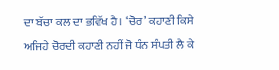ਦਾ ਬੱਚਾ ਕਲ ਦਾ ਭਵਿੱਖ ਹੈ। ‘ਚੋਰ’ ਕਹਾਣੀ ਕਿਸੇ
ਅਜਿਹੇ ਚੋਰਦੀ ਕਹਾਣੀ ਨਹੀਂ ਜੋ ਧੰਨ ਸੰਪਤੀ ਲੈ ਕੇ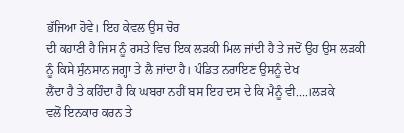ਭੱਜਿਆ ਹੋਵੇ। ਇਹ ਕੇਵਲ ਉਸ ਚੋਰ
ਦੀ ਕਹਾਣੀ ਹੈ ਜਿਸ ਨੂੰ ਰਸਤੇ ਵਿਚ ਇਕ ਲੜਕੀ ਮਿਲ ਜਾਂਦੀ ਹੈ ਤੇ ਜਦੋਂ ਉਹ ਉਸ ਲੜਕੀ
ਨੂੰ ਕਿਸੇ ਸੁੰਨਸਾਨ ਜਗ੍ਹਾ ਤੇ ਲੈ ਜਾਂਦਾ ਹੈ। ਪੰਡਿਤ ਨਰਾਇਣ ਉਸਨੂੰ ਦੇਖ
ਲੈਂਦਾ ਹੈ ਤੇ ਕਹਿੰਦਾ ਹੈ ਕਿ ਘਬਰਾ ਨਹੀਂ ਬਸ ਇਹ ਦਸ ਦੇ ਕਿ ਮੈਨੂੰ ਵੀ....।ਲੜਕੇ
ਵਲੋਂ ਇਨਕਾਰ ਕਰਨ ਤੇ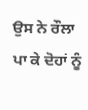ਉਸ ਨੇ ਰੌਲਾ ਪਾ ਕੇ ਦੋਹਾਂ ਨੂੰ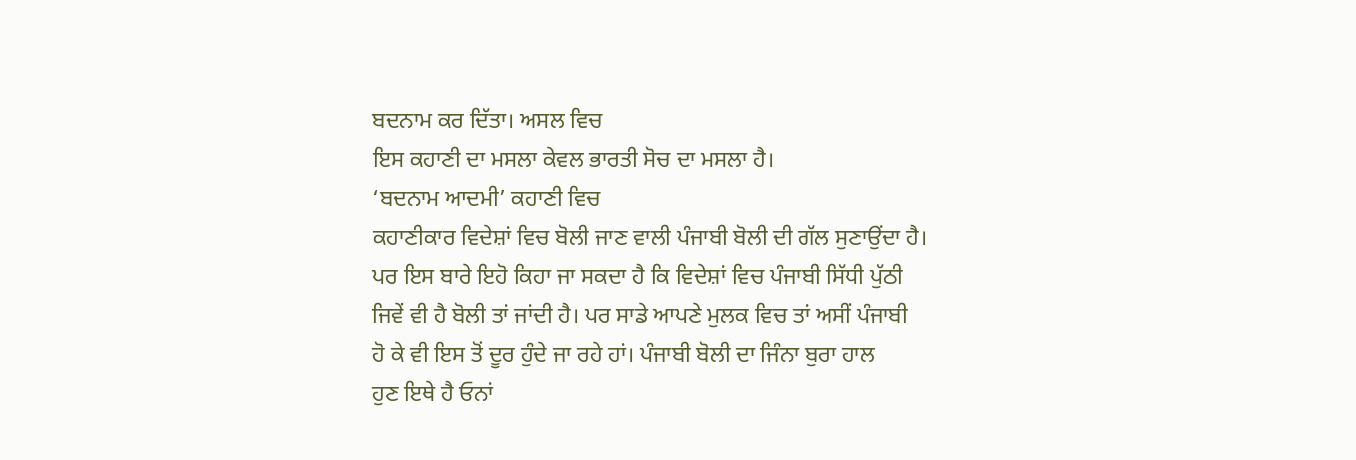ਬਦਨਾਮ ਕਰ ਦਿੱਤਾ। ਅਸਲ ਵਿਚ
ਇਸ ਕਹਾਣੀ ਦਾ ਮਸਲਾ ਕੇਵਲ ਭਾਰਤੀ ਸੋਚ ਦਾ ਮਸਲਾ ਹੈ।
‘ਬਦਨਾਮ ਆਦਮੀ’ ਕਹਾਣੀ ਵਿਚ
ਕਹਾਣੀਕਾਰ ਵਿਦੇਸ਼ਾਂ ਵਿਚ ਬੋਲੀ ਜਾਣ ਵਾਲੀ ਪੰਜਾਬੀ ਬੋਲੀ ਦੀ ਗੱਲ ਸੁਣਾਉਂਦਾ ਹੈ।
ਪਰ ਇਸ ਬਾਰੇ ਇਹੋ ਕਿਹਾ ਜਾ ਸਕਦਾ ਹੈ ਕਿ ਵਿਦੇਸ਼ਾਂ ਵਿਚ ਪੰਜਾਬੀ ਸਿੱਧੀ ਪੁੱਠੀ
ਜਿਵੇਂ ਵੀ ਹੈ ਬੋਲੀ ਤਾਂ ਜਾਂਦੀ ਹੈ। ਪਰ ਸਾਡੇ ਆਪਣੇ ਮੁਲਕ ਵਿਚ ਤਾਂ ਅਸੀਂ ਪੰਜਾਬੀ
ਹੋ ਕੇ ਵੀ ਇਸ ਤੋਂ ਦੂਰ ਹੁੰਦੇ ਜਾ ਰਹੇ ਹਾਂ। ਪੰਜਾਬੀ ਬੋਲੀ ਦਾ ਜਿੰਨਾ ਬੁਰਾ ਹਾਲ
ਹੁਣ ਇਥੇ ਹੈ ਓਨਾਂ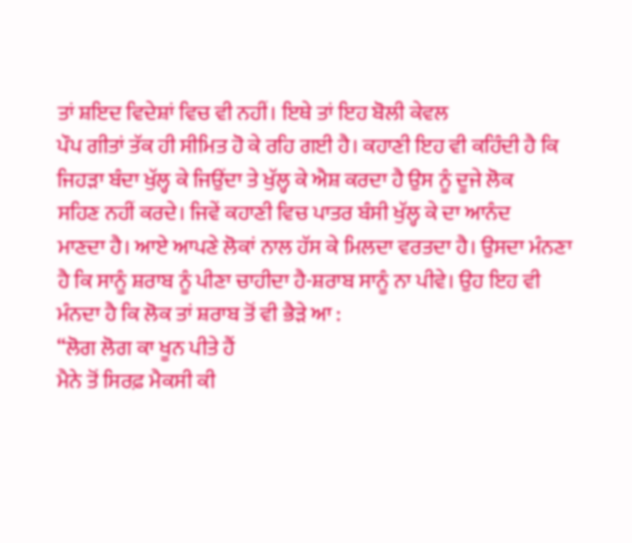ਤਾਂ ਸ਼ਇਦ ਵਿਦੇਸ਼ਾਂ ਵਿਚ ਵੀ ਨਹੀਂ। ਇਥੇ ਤਾਂ ਇਹ ਬੋਲੀ ਕੇਵਲ
ਪੌਪ ਗੀਤਾਂ ਤੱਕ ਹੀ ਸੀਮਿਤ ਹੋ ਕੇ ਰਹਿ ਗਈ ਹੈ। ਕਹਾਣੀ ਇਹ ਵੀ ਕਹਿੰਦੀ ਹੈ ਕਿ
ਜਿਹੜਾ ਬੰਦਾ ਖੁੱਲ੍ਹ ਕੇ ਜਿਉਂਦਾ ਤੇ ਖੁੱਲ੍ਹ ਕੇ ਐਸ਼ ਕਰਦਾ ਹੈ ਉਸ ਨੂੰ ਦੂਜੇ ਲੋਕ
ਸਹਿਣ ਨਹੀਂ ਕਰਦੇ। ਜਿਵੇਂ ਕਹਾਣੀ ਵਿਚ ਪਾਤਰ ਬੰਸੀ ਖੁੱਲ੍ਹ ਕੇ ਦਾ ਆਨੰਦ
ਮਾਣਦਾ ਹੈ। ਆਏ ਆਪਣੇ ਲੋਕਾਂ ਨਾਲ ਹੱਸ ਕੇ ਮਿਲਦਾ ਵਰਤਦਾ ਹੈ। ਉਸਦਾ ਮੰਨਣਾ
ਹੈ ਕਿ ਸਾਨੂੰ ਸ਼ਰਾਬ ਨੂੰ ਪੀਣਾ ਚਾਹੀਦਾ ਹੈ-ਸ਼ਰਾਬ ਸਾਨੂੰ ਨਾ ਪੀਵੇ। ਉਹ ਇਹ ਵੀ
ਮੰਨਦਾ ਹੈ ਕਿ ਲੋਕ ਤਾਂ ਸ਼ਰਾਬ ਤੋਂ ਵੀ ਭੈੜੇ ਆ :
“ਲੋਗ ਲੋਗ ਕਾ ਖੂਨ ਪੀਤੇ ਹੈਂ
ਮੈਨੇ ਤੋਂ ਸਿਰਫ਼ ਮੈਕਸੀ ਕੀ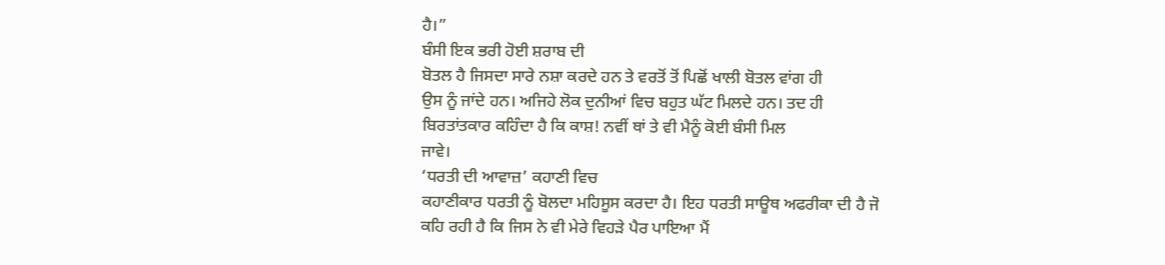ਹੈ।”
ਬੰਸੀ ਇਕ ਭਰੀ ਹੋਈ ਸ਼ਰਾਬ ਦੀ
ਬੋਤਲ ਹੈ ਜਿਸਦਾ ਸਾਰੇ ਨਸ਼ਾ ਕਰਦੇ ਹਨ ਤੇ ਵਰਤੋਂ ਤੋਂ ਪਿਛੋਂ ਖਾਲੀ ਬੋਤਲ ਵਾਂਗ ਹੀ
ਉਸ ਨੂੰ ਜਾਂਦੇ ਹਨ। ਅਜਿਹੇ ਲੋਕ ਦੁਨੀਆਂ ਵਿਚ ਬਹੁਤ ਘੱਟ ਮਿਲਦੇ ਹਨ। ਤਦ ਹੀ
ਬਿਰਤਾਂਤਕਾਰ ਕਹਿੰਦਾ ਹੈ ਕਿ ਕਾਸ਼! ਨਵੀਂ ਥਾਂ ਤੇ ਵੀ ਮੈਨੂੰ ਕੋਈ ਬੰਸੀ ਮਿਲ
ਜਾਵੇ।
‘ਧਰਤੀ ਦੀ ਆਵਾਜ਼’ ਕਹਾਣੀ ਵਿਚ
ਕਹਾਣੀਕਾਰ ਧਰਤੀ ਨੂੰ ਬੋਲਦਾ ਮਹਿਸੂਸ ਕਰਦਾ ਹੈ। ਇਹ ਧਰਤੀ ਸਾਊਥ ਅਫਰੀਕਾ ਦੀ ਹੈ ਜੋ
ਕਹਿ ਰਹੀ ਹੈ ਕਿ ਜਿਸ ਨੇ ਵੀ ਮੇਰੇ ਵਿਹੜੇ ਪੈਰ ਪਾਇਆ ਮੈਂ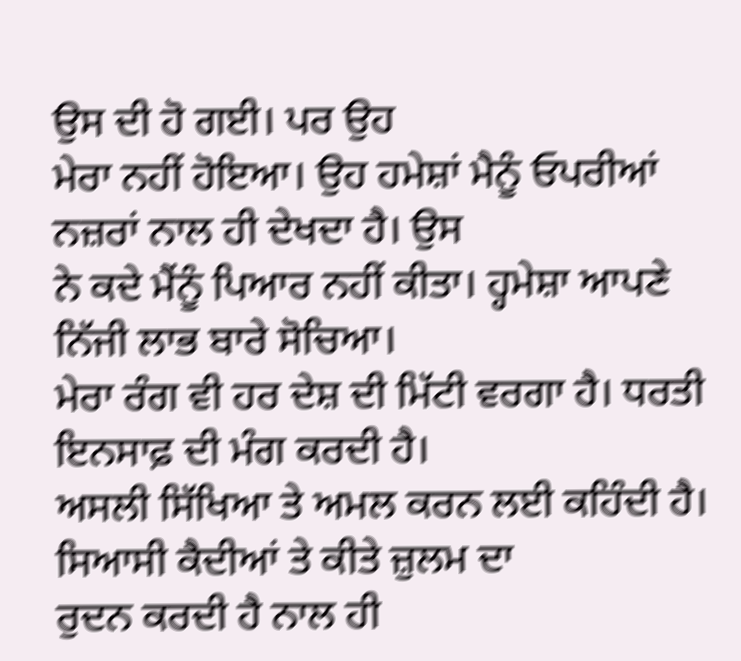ਉਸ ਦੀ ਹੋ ਗਈ। ਪਰ ਉਹ
ਮੇਰਾ ਨਹੀਂ ਹੋਇਆ। ਉਹ ਹਮੇਸ਼ਾਂ ਮੈਨੂੰ ਓਪਰੀਆਂ ਨਜ਼ਰਾਂ ਨਾਲ ਹੀ ਦੇਖਦਾ ਹੈ। ਉਸ
ਨੇ ਕਦੇ ਮੈਂਨੂੰ ਪਿਆਰ ਨਹੀਂ ਕੀਤਾ। ਹ੍ਹਮੇਸ਼ਾ ਆਪਣੇ ਨਿੱਜੀ ਲਾਭ ਬਾਰੇ ਸੋਚਿਆ।
ਮੇਰਾ ਰੰਗ ਵੀ ਹਰ ਦੇਸ਼ ਦੀ ਮਿੱਟੀ ਵਰਗਾ ਹੈ। ਧਰਤੀ ਇਨਸਾਫ਼ ਦੀ ਮੰਗ ਕਰਦੀ ਹੈ।
ਅਸਲੀ ਸਿੱਖਿਆ ਤੇ ਅਮਲ ਕਰਨ ਲਈ ਕਹਿੰਦੀ ਹੈ। ਸਿਆਸੀ ਕੈਦੀਆਂ ਤੇ ਕੀਤੇ ਜ਼ੁਲਮ ਦਾ
ਰੁਦਨ ਕਰਦੀ ਹੈ ਨਾਲ ਹੀ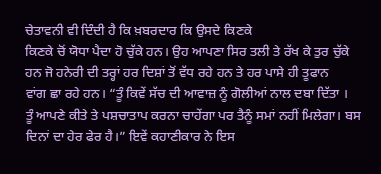ਚੇਤਾਵਨੀ ਵੀ ਦਿੰਦੀ ਹੈ ਕਿ ਖ਼ਬਰਦਾਰ ਕਿ ਉਸਦੇ ਕਿਣਕੇ
ਕਿਣਕੇ ਚੋਂ ਯੋਧਾ ਪੈਦਾ ਹੋ ਚੁੱਕੇ ਹਨ। ਉਹ ਆਪਣਾ ਸਿਰ ਤਲੀ ਤੇ ਰੱਖ ਕੇ ਤੁਰ ਚੁੱਕੇ
ਹਨ ਜੋ ਹਨੇਰੀ ਦੀ ਤਰ੍ਹਾਂ ਹਰ ਦਿਸ਼ਾਂ ਤੋਂ ਵੱਧ ਰਹੇ ਹਨ ਤੇ ਹਰ ਪਾਸੇ ਹੀ ਤੂਫਾਨ
ਵਾਂਗ ਛਾ ਰਹੇ ਹਨ। “ਤੂੰ ਕਿਵੇਂ ਸੱਚ ਦੀ ਆਵਾਜ਼ ਨੂੰ ਗੋਲੀਆਂ ਨਾਲ ਦਬਾ ਦਿੱਤਾ ।
ਤੂੰ ਆਪਣੇ ਕੀਤੇ ਤੇ ਪਸ਼ਚਾਤਾਪ ਕਰਨਾ ਚਾਹੇਂਗਾ ਪਰ ਤੈਨੂੰ ਸਮਾਂ ਨਹੀਂ ਮਿਲੇਗਾ। ਬਸ
ਦਿਨਾਂ ਦਾ ਹੇਰ ਫੇਰ ਹੈ।” ਇਵੇਂ ਕਹਾਣੀਕਾਰ ਨੇ ਇਸ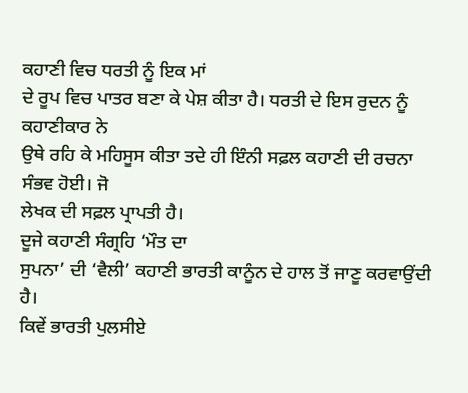ਕਹਾਣੀ ਵਿਚ ਧਰਤੀ ਨੂੰ ਇਕ ਮਾਂ
ਦੇ ਰੂਪ ਵਿਚ ਪਾਤਰ ਬਣਾ ਕੇ ਪੇਸ਼ ਕੀਤਾ ਹੈ। ਧਰਤੀ ਦੇ ਇਸ ਰੁਦਨ ਨੂੰ ਕਹਾਣੀਕਾਰ ਨੇ
ਉਥੇ ਰਹਿ ਕੇ ਮਹਿਸੂਸ ਕੀਤਾ ਤਦੇ ਹੀ ਇੰਨੀ ਸਫ਼ਲ ਕਹਾਣੀ ਦੀ ਰਚਨਾ ਸੰਭਵ ਹੋਈ। ਜੋ
ਲੇਖਕ ਦੀ ਸਫ਼ਲ ਪ੍ਰਾਪਤੀ ਹੈ।
ਦੂਜੇ ਕਹਾਣੀ ਸੰਗ੍ਰਹਿ ‘ਮੌਤ ਦਾ
ਸੁਪਨਾ’ ਦੀ ‘ਵੈਲੀ’ ਕਹਾਣੀ ਭਾਰਤੀ ਕਾਨੂੰਨ ਦੇ ਹਾਲ ਤੋਂ ਜਾਣੂ ਕਰਵਾਉਂਦੀ ਹੈ।
ਕਿਵੇਂ ਭਾਰਤੀ ਪੁਲਸੀਏ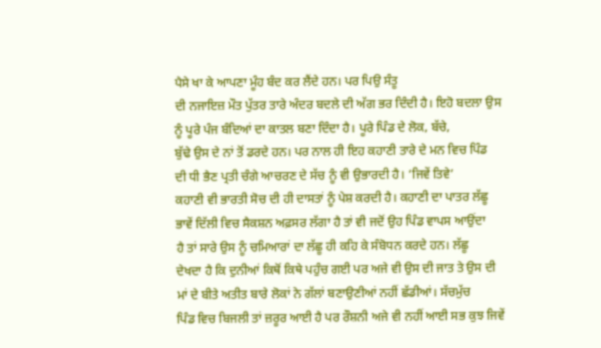ਪੈਸੇ ਖਾ ਕੇ ਆਪਣਾ ਮੂੰਹ ਬੰਦ ਕਰ ਲੈਂਦੇ ਹਨ। ਪਰ ਪਿਉ ਸੰਤੂ
ਦੀ ਨਜਾਇਜ਼ ਮੌਤ ਪੁੱਤਰ ਤਾਰੇ ਅੰਦਰ ਬਦਲੇ ਦੀ ਅੱਗ ਭਰ ਦਿੰਦੀ ਹੈ। ਇਹੋ ਬਦਲਾ ਉਸ
ਨੂੰ ਪੂਰੇ ਪੰਜ ਬੰਦਿਆਂ ਦਾ ਕਾਤਲ ਬਣਾ ਦਿੰਦਾ ਹੈ। ਪੂਰੇ ਪਿੰਡ ਦੇ ਲੋਕ, ਬੱਚੇ,
ਬੁੱਢੇ ਉਸ ਦੇ ਨਾਂ ਤੋਂ ਡਰਦੇ ਹਨ। ਪਰ ਨਾਲ ਹੀ ਇਹ ਕਹਾਣੀ ਤਾਰੇ ਦੇ ਮਨ ਵਿਚ ਪਿੰਡ
ਦੀ ਧੀ ਭੈਣ ਪ੍ਰਤੀ ਚੰਗੇ ਆਚਰਣ ਦੇ ਸੱਚ ਨੂੰ ਵੀ ਉਭਾਰਦੀ ਹੈ। ‘ਜਿਵੇਂ ਤਿਵੇ’
ਕਹਾਣੀ ਵੀ ਭਾਰਤੀ ਸੋਚ ਦੀ ਹੀ ਦਾਸਤਾਂ ਨੂੰ ਪੇਸ਼ ਕਰਦੀ ਹੈ। ਕਹਾਣੀ ਦਾ ਪਾਤਰ ਲੱਛੂ
ਭਾਵੇਂ ਦਿੱਲੀ ਵਿਚ ਸੈਕਸ਼ਨ ਅਫ਼ਸਰ ਲੱਗਾ ਹੈ ਤਾਂ ਵੀ ਜਦੋਂ ਉਹ ਪਿੰਡ ਵਾਪਸ ਆਉਂਦਾ
ਹੈ ਤਾਂ ਸਾਰੇ ਉਸ ਨੂੰ ਚਮਿਆਰਾਂ ਦਾ ਲੱਛੂ ਹੀ ਕਹਿ ਕੇ ਸੰਬੋਧਨ ਕਰਦੇ ਹਨ। ਲੱਛੂ
ਦੇਖਦਾ ਹੈ ਕਿ ਦੁਨੀਆਂ ਕਿਥੋਂ ਕਿਥੇ ਪਹੁੰਚ ਗਈ ਪਰ ਅਜੇ ਵੀ ਉਸ ਦੀ ਜਾਤ ਤੇ ਉਸ ਦੀ
ਮਾਂ ਦੇ ਬੀਤੇ ਅਤੀਤ ਬਾਰੇ ਲੋਕਾਂ ਨੇ ਗੱਲਾਂ ਬਣਾਉਣੀਆਂ ਨਹੀਂ ਛੱਡੀਆਂ। ਸੱਚਮੁੱਚ
ਪਿੰਡ ਵਿਚ ਬਿਜਲੀ ਤਾਂ ਜ਼ਰੂਰ ਆਈ ਹੈ ਪਰ ਰੌਸ਼ਨੀ ਅਜੇ ਵੀ ਨਹੀਂ ਆਈ ਸਭ ਕੁਝ ਜਿਵੇਂ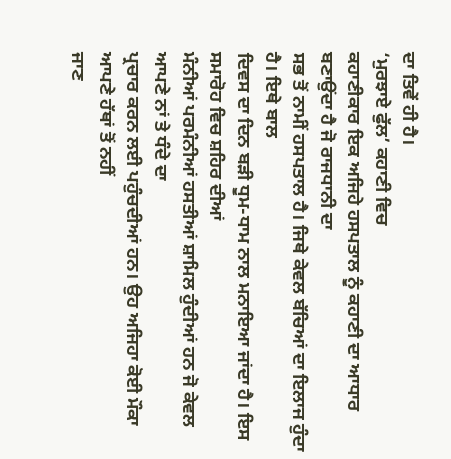ਦਾ ਤਿਵੇਂ ਹੀ ਹੈ।
‘ਮੁਰਝਾਏ ਫੁੱਲ’ ਕਹਾਣੀ ਵਿਚ
ਕਹਾਣੀਕਾਰ ਇਕ ਅਜਿਹੇ ਹਸਪਤਾਲ ਨੂੰ ਕਹਾਣੀ ਦਾ ਆਧਾਰ ਬਣਾਉਂਦਾ ਹੈ ਜੋ ਰਾਜਧਾਨੀ ਦਾ
ਸਭ ਤੋਂ ਨਾਮੀਂ ਹਸਪਤਾਲ ਹੈ। ਜਿਥੇ ਕੇਵਲ ਬੱਚਿਆਂ ਦਾ ਇਲਾਜ ਹੁੰਦਾ ਹੈ। ਇਥੇ ਬਾਲ
ਦਿਵਸ ਦਾ ਦਿਨ ਬੜੀ ਧੂਮ-ਧਾਮ ਨਾਲ ਮਨਾਇਆ ਜਾਂਦਾ ਹੈ। ਇਸ ਸਮਾਰੋਹ ਵਿਚ ਸ਼ਹਿਰ ਦੀਆਂ
ਮੰਨੀਆਂ ਪਰਮੰਨੀਆਂ ਹਸਤੀਆਂ ਸ਼ਾਮਿਲ ਹੁੰਦੀਆਂ ਹਨ ਜੋ ਕੇਵਲ ਆਪਣੇ ਨਾਂ ਤੇ ਧੰਦੇ ਦਾ
ਪ੍ਰਚਾਰ ਕਰਨ ਲਈ ਪਹੁੰਚਦੀਆਂ ਹਨ। ਉਹ ਅਜਿਹਾ ਕੋਈ ਮੌਕਾ ਆਪਣੇ ਹੱਥਾਂ ਤੋਂ ਨਹੀਂ
ਜਾਣ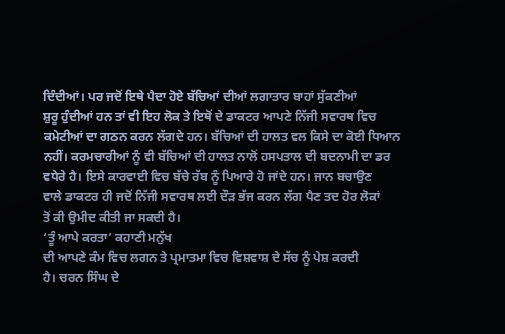ਦਿੰਦੀਆਂ। ਪਰ ਜਦੋਂ ਇਥੇ ਪੈਦਾ ਹੋਏ ਬੱਚਿਆਂ ਦੀਆਂ ਲਗਾਤਾਰ ਬਾਹਾਂ ਸੁੱਕਣੀਆਂ
ਸ਼ੁਰੂ ਹੁੰਦੀਆਂ ਹਨ ਤਾਂ ਵੀ ਇਹ ਲੋਕ ਤੇ ਇਥੋਂ ਦੇ ਡਾਕਟਰ ਆਪਣੇ ਨਿੱਜੀ ਸਵਾਰਥ ਵਿਚ
ਕਮੇਟੀਆਂ ਦਾ ਗਠਨ ਕਰਨ ਲੱਗਦੇ ਹਨ। ਬੱਚਿਆਂ ਦੀ ਹਾਲਤ ਵਲ ਕਿਸੇ ਦਾ ਕੋਈ ਧਿਆਨ
ਨਹੀਂ। ਕਰਮਚਾਰੀਆਂ ਨੂੰ ਵੀ ਬੱਚਿਆਂ ਦੀ ਹਾਲਤ ਨਾਲੋਂ ਹਸਪਤਾਲ ਦੀ ਬਦਨਾਮੀ ਦਾ ਡਰ
ਵਧੇਰੇ ਹੈ। ਇਸੇ ਕਾਰਵਾਈ ਵਿਚ ਬੱਚੇ ਰੱਬ ਨੂੰ ਪਿਆਰੇ ਹੋ ਜਾਂਦੇ ਹਨ। ਜਾਨ ਬਚਾਉਣ
ਵਾਲੇ ਡਾਕਟਰ ਹੀ ਜਦੋਂ ਨਿੱਜੀ ਸਵਾਰਥ ਲਈ ਦੌੜ ਭੱਜ ਕਰਨ ਲੱਗ ਪੈਣ ਤਦ ਹੋਰ ਲੋਕਾਂ
ਤੋਂ ਕੀ ਉਮੀਦ ਕੀਤੀ ਜਾ ਸਕਦੀ ਹੈ।
‘ਤੂੰ ਆਪੇ ਕਰਤਾ’ ਕਹਾਣੀ ਮਨੁੱਖ
ਦੀ ਆਪਣੇ ਕੰਮ ਵਿਚ ਲਗਨ ਤੇ ਪ੍ਰਮਾਤਮਾ ਵਿਚ ਵਿਸ਼ਵਾਸ਼ ਦੇ ਸੱਚ ਨੂੰ ਪੇਸ਼ ਕਰਦੀ
ਹੈ। ਚਰਨ ਸਿੰਘ ਦੇ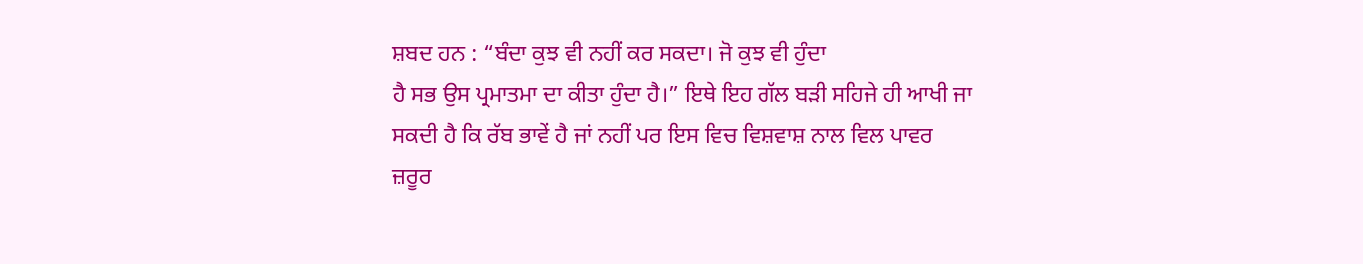ਸ਼ਬਦ ਹਨ : “ਬੰਦਾ ਕੁਝ ਵੀ ਨਹੀਂ ਕਰ ਸਕਦਾ। ਜੋ ਕੁਝ ਵੀ ਹੁੰਦਾ
ਹੈ ਸਭ ਉਸ ਪ੍ਰਮਾਤਮਾ ਦਾ ਕੀਤਾ ਹੁੰਦਾ ਹੈ।” ਇਥੇ ਇਹ ਗੱਲ ਬੜੀ ਸਹਿਜੇ ਹੀ ਆਖੀ ਜਾ
ਸਕਦੀ ਹੈ ਕਿ ਰੱਬ ਭਾਵੇਂ ਹੈ ਜਾਂ ਨਹੀਂ ਪਰ ਇਸ ਵਿਚ ਵਿਸ਼ਵਾਸ਼ ਨਾਲ ਵਿਲ ਪਾਵਰ
ਜ਼ਰੂਰ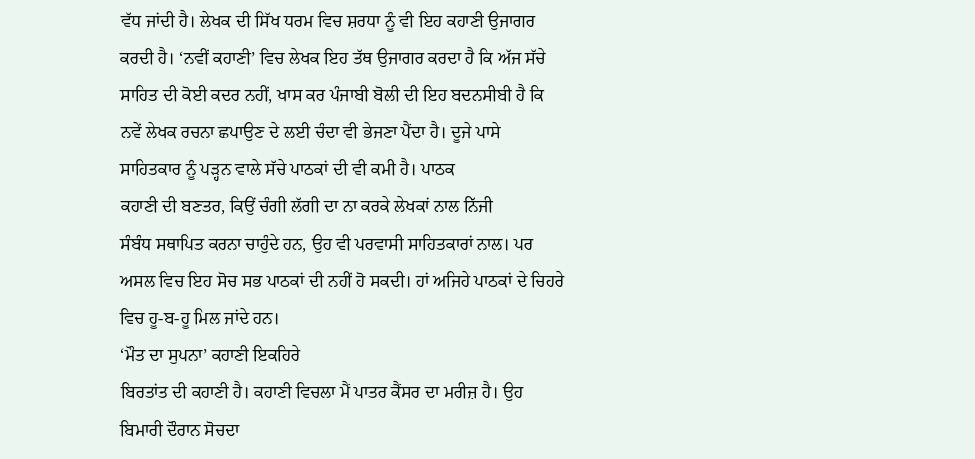ਵੱਧ ਜਾਂਦੀ ਹੈ। ਲੇਖਕ ਦੀ ਸਿੱਖ ਧਰਮ ਵਿਚ ਸ਼ਰਧਾ ਨੂੰ ਵੀ ਇਹ ਕਹਾਣੀ ਉਜਾਗਰ
ਕਰਦੀ ਹੈ। ‘ਨਵੀਂ ਕਹਾਣੀ’ ਵਿਚ ਲੇਖਕ ਇਹ ਤੱਥ ਉਜਾਗਰ ਕਰਦਾ ਹੈ ਕਿ ਅੱਜ ਸੱਚੇ
ਸਾਹਿਤ ਦੀ ਕੋਈ ਕਦਰ ਨਹੀਂ, ਖਾਸ ਕਰ ਪੰਜਾਬੀ ਬੋਲੀ ਦੀ ਇਹ ਬਦਨਸੀਬੀ ਹੈ ਕਿ
ਨਵੇਂ ਲੇਖਕ ਰਚਨਾ ਛਪਾਉਣ ਦੇ ਲਈ ਚੰਦਾ ਵੀ ਭੇਜਣਾ ਪੈਂਦਾ ਹੈ। ਦੂਜੇ ਪਾਸੇ
ਸਾਹਿਤਕਾਰ ਨੂੰ ਪੜ੍ਹਨ ਵਾਲੇ ਸੱਚੇ ਪਾਠਕਾਂ ਦੀ ਵੀ ਕਮੀ ਹੈ। ਪਾਠਕ
ਕਹਾਣੀ ਦੀ ਬਣਤਰ, ਕਿਉਂ ਚੰਗੀ ਲੱਗੀ ਦਾ ਨਾ ਕਰਕੇ ਲੇਖਕਾਂ ਨਾਲ ਨਿੱਜੀ
ਸੰਬੰਧ ਸਥਾਪਿਤ ਕਰਨਾ ਚਾਹੁੰਦੇ ਹਨ, ਉਹ ਵੀ ਪਰਵਾਸੀ ਸਾਹਿਤਕਾਰਾਂ ਨਾਲ। ਪਰ
ਅਸਲ ਵਿਚ ਇਹ ਸੋਚ ਸਭ ਪਾਠਕਾਂ ਦੀ ਨਹੀਂ ਹੋ ਸਕਦੀ। ਹਾਂ ਅਜਿਹੇ ਪਾਠਕਾਂ ਦੇ ਚਿਹਰੇ
ਵਿਚ ਹੂ-ਬ-ਹੂ ਮਿਲ ਜਾਂਦੇ ਹਨ।
‘ਮੌਤ ਦਾ ਸੁਪਨਾ’ ਕਹਾਣੀ ਇਕਹਿਰੇ
ਬਿਰਤਾਂਤ ਦੀ ਕਹਾਣੀ ਹੈ। ਕਹਾਣੀ ਵਿਚਲਾ ਮੈਂ ਪਾਤਰ ਕੈਂਸਰ ਦਾ ਮਰੀਜ਼ ਹੈ। ਉਹ
ਬਿਮਾਰੀ ਦੌਰਾਨ ਸੋਚਦਾ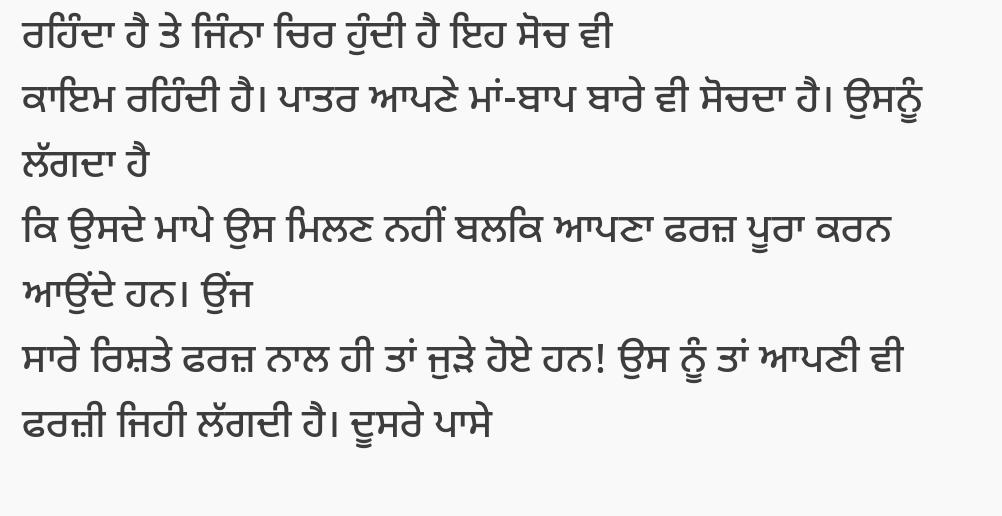ਰਹਿੰਦਾ ਹੈ ਤੇ ਜਿੰਨਾ ਚਿਰ ਹੁੰਦੀ ਹੈ ਇਹ ਸੋਚ ਵੀ
ਕਾਇਮ ਰਹਿੰਦੀ ਹੈ। ਪਾਤਰ ਆਪਣੇ ਮਾਂ-ਬਾਪ ਬਾਰੇ ਵੀ ਸੋਚਦਾ ਹੈ। ਉਸਨੂੰ ਲੱਗਦਾ ਹੈ
ਕਿ ਉਸਦੇ ਮਾਪੇ ਉਸ ਮਿਲਣ ਨਹੀਂ ਬਲਕਿ ਆਪਣਾ ਫਰਜ਼ ਪੂਰਾ ਕਰਨ ਆਉਂਦੇ ਹਨ। ਉਂਜ
ਸਾਰੇ ਰਿਸ਼ਤੇ ਫਰਜ਼ ਨਾਲ ਹੀ ਤਾਂ ਜੁੜੇ ਹੋਏ ਹਨ! ਉਸ ਨੂੰ ਤਾਂ ਆਪਣੀ ਵੀ
ਫਰਜ਼ੀ ਜਿਹੀ ਲੱਗਦੀ ਹੈ। ਦੂਸਰੇ ਪਾਸੇ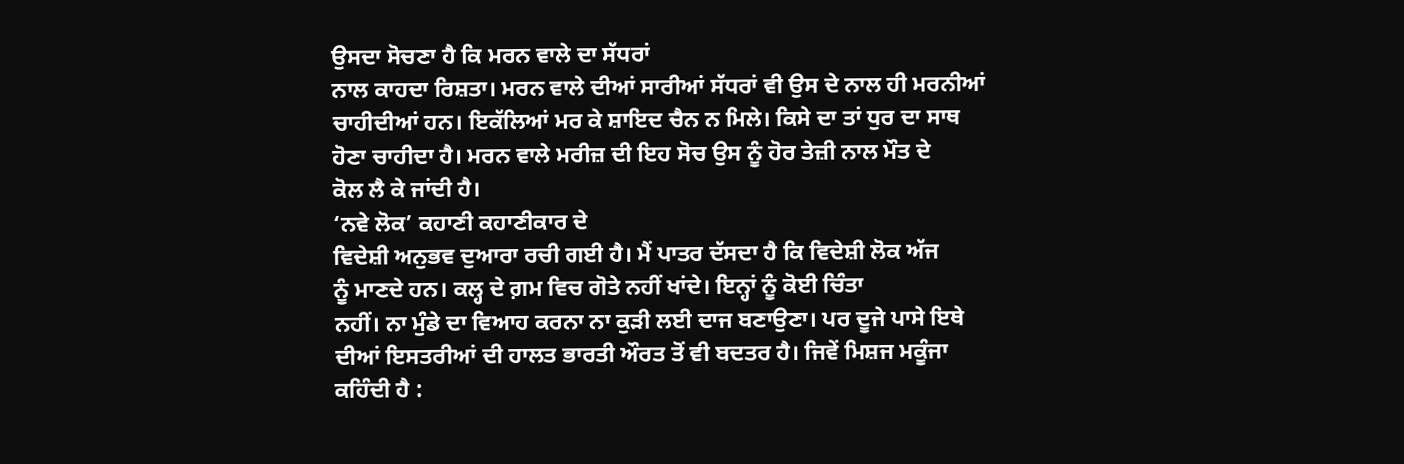ਉਸਦਾ ਸੋਚਣਾ ਹੈ ਕਿ ਮਰਨ ਵਾਲੇ ਦਾ ਸੱਧਰਾਂ
ਨਾਲ ਕਾਹਦਾ ਰਿਸ਼ਤਾ। ਮਰਨ ਵਾਲੇ ਦੀਆਂ ਸਾਰੀਆਂ ਸੱਧਰਾਂ ਵੀ ਉਸ ਦੇ ਨਾਲ ਹੀ ਮਰਨੀਆਂ
ਚਾਹੀਦੀਆਂ ਹਨ। ਇਕੱਲਿਆਂ ਮਰ ਕੇ ਸ਼ਾਇਦ ਚੈਨ ਨ ਮਿਲੇ। ਕਿਸੇ ਦਾ ਤਾਂ ਧੁਰ ਦਾ ਸਾਥ
ਹੋਣਾ ਚਾਹੀਦਾ ਹੈ। ਮਰਨ ਵਾਲੇ ਮਰੀਜ਼ ਦੀ ਇਹ ਸੋਚ ਉਸ ਨੂੰ ਹੋਰ ਤੇਜ਼ੀ ਨਾਲ ਮੌਤ ਦੇ
ਕੋਲ ਲੈ ਕੇ ਜਾਂਦੀ ਹੈ।
‘ਨਵੇ ਲੋਕ’ ਕਹਾਣੀ ਕਹਾਣੀਕਾਰ ਦੇ
ਵਿਦੇਸ਼ੀ ਅਨੁਭਵ ਦੁਆਰਾ ਰਚੀ ਗਈ ਹੈ। ਮੈਂ ਪਾਤਰ ਦੱਸਦਾ ਹੈ ਕਿ ਵਿਦੇਸ਼ੀ ਲੋਕ ਅੱਜ
ਨੂੰ ਮਾਣਦੇ ਹਨ। ਕਲ੍ਹ ਦੇ ਗ਼ਮ ਵਿਚ ਗੋਤੇ ਨਹੀਂ ਖਾਂਦੇ। ਇਨ੍ਹਾਂ ਨੂੰ ਕੋਈ ਚਿੰਤਾ
ਨਹੀਂ। ਨਾ ਮੁੰਡੇ ਦਾ ਵਿਆਹ ਕਰਨਾ ਨਾ ਕੁੜੀ ਲਈ ਦਾਜ ਬਣਾਉਣਾ। ਪਰ ਦੂਜੇ ਪਾਸੇ ਇਥੇ
ਦੀਆਂ ਇਸਤਰੀਆਂ ਦੀ ਹਾਲਤ ਭਾਰਤੀ ਔਰਤ ਤੋਂ ਵੀ ਬਦਤਰ ਹੈ। ਜਿਵੇਂ ਮਿਸ਼ਜ ਮਕੂੰਜਾ
ਕਹਿੰਦੀ ਹੈ :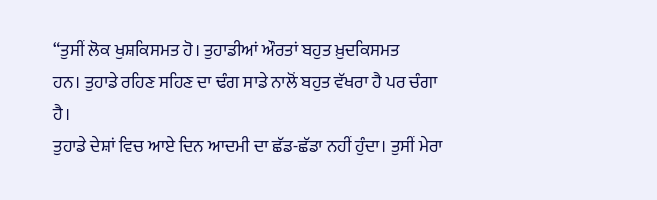“ਤੁਸੀਂ ਲੋਕ ਖੁਸ਼ਕਿਸਮਤ ਹੋ। ਤੁਹਾਡੀਆਂ ਔਰਤਾਂ ਬਹੁਤ ਖ਼ੁਦਕਿਸਮਤ
ਹਨ। ਤੁਹਾਡੇ ਰਹਿਣ ਸਹਿਣ ਦਾ ਢੰਗ ਸਾਡੇ ਨਾਲੋਂ ਬਹੁਤ ਵੱਖਰਾ ਹੈ ਪਰ ਚੰਗਾ ਹੈ।
ਤੁਹਾਡੇ ਦੇਸ਼ਾਂ ਵਿਚ ਆਏ ਦਿਨ ਆਦਮੀ ਦਾ ਛੱਡ-ਛੱਡਾ ਨਹੀਂ ਹੁੰਦਾ। ਤੁਸੀਂ ਮੇਰਾ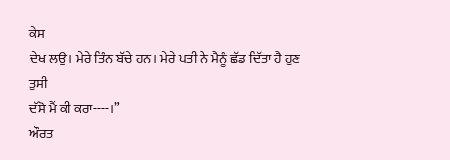ਕੇਸ
ਦੇਖ ਲਉ। ਮੇਰੇ ਤਿੰਨ ਬੱਚੇ ਹਨ। ਮੇਰੇ ਪਤੀ ਨੇ ਮੈਨੂੰ ਛੱਡ ਦਿੱਤਾ ਹੈ ਹੁਣ ਤੁਸੀ
ਦੱਸੋ ਮੈਂ ਕੀ ਕਰਾ----।”
ਔਰਤ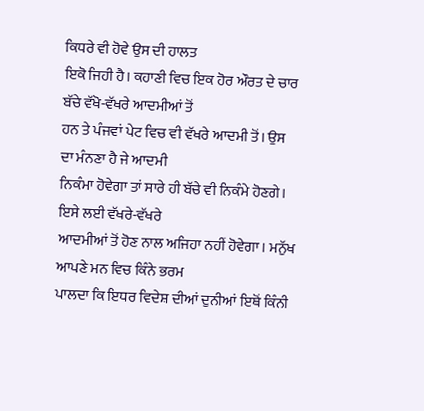ਕਿਧਰੇ ਵੀ ਹੋਵੇ ਉਸ ਦੀ ਹਾਲਤ
ਇਕੋ ਜਿਹੀ ਹੈ। ਕਹਾਣੀ ਵਿਚ ਇਕ ਹੋਰ ਔਰਤ ਦੇ ਚਾਰ ਬੱਚੇ ਵੱਖੋ-ਵੱਖਰੇ ਆਦਮੀਆਂ ਤੋਂ
ਹਨ ਤੇ ਪੰਜਵਾਂ ਪੇਟ ਵਿਚ ਵੀ ਵੱਖਰੇ ਆਦਮੀ ਤੋਂ। ਉਸ ਦਾ ਮੰਨਣਾ ਹੈ ਜੇ ਆਦਮੀ
ਨਿਕੰਮਾ ਹੋਵੇਗਾ ਤਾਂ ਸਾਰੇ ਹੀ ਬੱਚੇ ਵੀ ਨਿਕੰਮੇ ਹੋਣਗੇ। ਇਸੇ ਲਈ ਵੱਖਰੇ-ਵੱਖਰੇ
ਆਦਮੀਆਂ ਤੋਂ ਹੋਣ ਨਾਲ ਅਜਿਹਾ ਨਹੀਂ ਹੋਵੇਗਾ। ਮਨੁੱਖ ਆਪਣੇ ਮਨ ਵਿਚ ਕਿੰਨੇ ਭਰਮ
ਪਾਲਦਾ ਕਿ ਇਧਰ ਵਿਦੇਸ਼ ਦੀਆਂ ਦੁਨੀਆਂ ਇਥੋਂ ਕਿੰਨੀ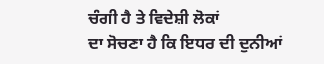ਚੰਗੀ ਹੈ ਤੇ ਵਿਦੇਸ਼ੀ ਲੋਕਾਂ
ਦਾ ਸੋਚਣਾ ਹੈ ਕਿ ਇਧਰ ਦੀ ਦੁਨੀਆਂ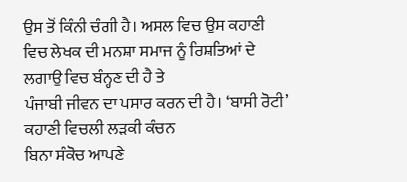ਉਸ ਤੋਂ ਕਿੰਨੀ ਚੰਗੀ ਹੈ। ਅਸਲ ਵਿਚ ਉਸ ਕਹਾਣੀ
ਵਿਚ ਲੇਖਕ ਦੀ ਮਨਸ਼ਾ ਸਮਾਜ ਨੂੰ ਰਿਸ਼ਤਿਆਂ ਦੇ ਲਗਾਉ ਵਿਚ ਬੰਨ੍ਹਣ ਦੀ ਹੈ ਤੇ
ਪੰਜਾਬੀ ਜੀਵਨ ਦਾ ਪਸਾਰ ਕਰਨ ਦੀ ਹੈ। ‘ਬਾਸੀ ਰੋਟੀ’ ਕਹਾਣੀ ਵਿਚਲੀ ਲੜਕੀ ਕੰਚਨ
ਬਿਨਾ ਸੰਕੋਚ ਆਪਣੇ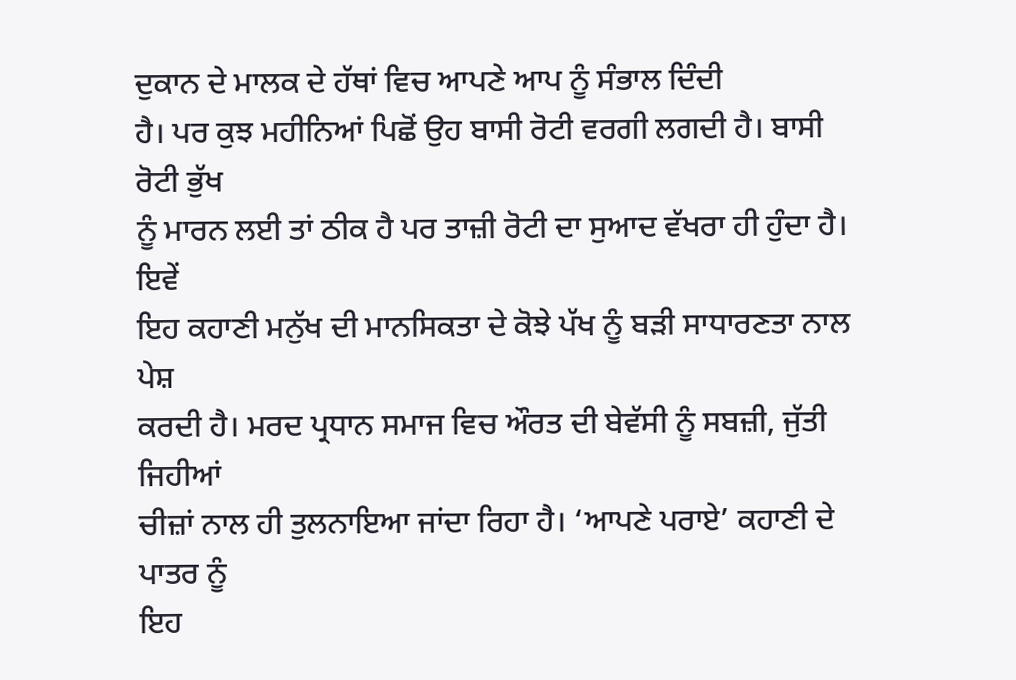ਦੁਕਾਨ ਦੇ ਮਾਲਕ ਦੇ ਹੱਥਾਂ ਵਿਚ ਆਪਣੇ ਆਪ ਨੂੰ ਸੰਭਾਲ ਦਿੰਦੀ
ਹੈ। ਪਰ ਕੁਝ ਮਹੀਨਿਆਂ ਪਿਛੋਂ ਉਹ ਬਾਸੀ ਰੋਟੀ ਵਰਗੀ ਲਗਦੀ ਹੈ। ਬਾਸੀ ਰੋਟੀ ਭੁੱਖ
ਨੂੰ ਮਾਰਨ ਲਈ ਤਾਂ ਠੀਕ ਹੈ ਪਰ ਤਾਜ਼ੀ ਰੋਟੀ ਦਾ ਸੁਆਦ ਵੱਖਰਾ ਹੀ ਹੁੰਦਾ ਹੈ। ਇਵੇਂ
ਇਹ ਕਹਾਣੀ ਮਨੁੱਖ ਦੀ ਮਾਨਸਿਕਤਾ ਦੇ ਕੋਝੇ ਪੱਖ ਨੂੰ ਬੜੀ ਸਾਧਾਰਣਤਾ ਨਾਲ ਪੇਸ਼
ਕਰਦੀ ਹੈ। ਮਰਦ ਪ੍ਰਧਾਨ ਸਮਾਜ ਵਿਚ ਔਰਤ ਦੀ ਬੇਵੱਸੀ ਨੂੰ ਸਬਜ਼ੀ, ਜੁੱਤੀ ਜਿਹੀਆਂ
ਚੀਜ਼ਾਂ ਨਾਲ ਹੀ ਤੁਲਨਾਇਆ ਜਾਂਦਾ ਰਿਹਾ ਹੈ। ‘ਆਪਣੇ ਪਰਾਏ’ ਕਹਾਣੀ ਦੇ ਪਾਤਰ ਨੂੰ
ਇਹ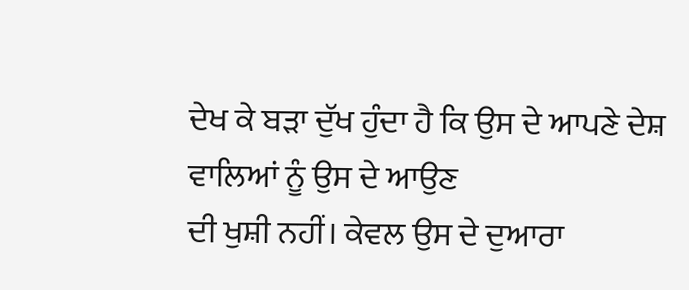ਦੇਖ ਕੇ ਬੜਾ ਦੁੱਖ ਹੁੰਦਾ ਹੈ ਕਿ ਉਸ ਦੇ ਆਪਣੇ ਦੇਸ਼ ਵਾਲਿਆਂ ਨੂੰ ਉਸ ਦੇ ਆਉਣ
ਦੀ ਖੁਸ਼ੀ ਨਹੀਂ। ਕੇਵਲ ਉਸ ਦੇ ਦੁਆਰਾ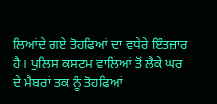ਲਿਆਂਦੇ ਗਏ ਤੋਹਫਿਆਂ ਦਾ ਵਧੇਰੇ ਇੰਤਜ਼ਾਰ
ਹੈ। ਪੁਲਿਸ ਕਸਟਮ ਵਾਲਿਆਂ ਤੋਂ ਲੈਕੇ ਘਰ ਦੇ ਮੈਬਰਾਂ ਤਕ ਨੂੰ ਤੋਹਫਿਆਂ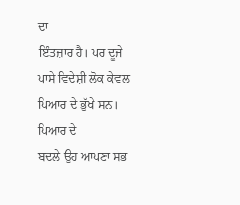ਦਾ
ਇੰਤਜ਼ਾਰ ਹੈ। ਪਰ ਦੂਜੇ ਪਾਸੇ ਵਿਦੇਸ਼ੀ ਲੋਕ ਕੇਵਲ ਪਿਆਰ ਦੇ ਭੁੱਖੇ ਸਨ। ਪਿਆਰ ਦੇ
ਬਦਲੇ ਉਹ ਆਪਣਾ ਸਭ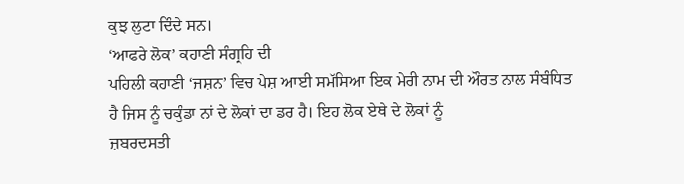ਕੁਝ ਲੁਟਾ ਦਿੰਦੇ ਸਨ।
‘ਆਫਰੇ ਲੋਕ’ ਕਹਾਣੀ ਸੰਗ੍ਰਹਿ ਦੀ
ਪਹਿਲੀ ਕਹਾਣੀ ‘ਜਸ਼ਨ’ ਵਿਚ ਪੇਸ਼ ਆਈ ਸਮੱਸਿਆ ਇਕ ਮੇਰੀ ਨਾਮ ਦੀ ਔਰਤ ਨਾਲ ਸੰਬੰਧਿਤ
ਹੈ ਜਿਸ ਨੂੰ ਚਕੁੰਡਾ ਨਾਂ ਦੇ ਲੋਕਾਂ ਦਾ ਡਰ ਹੈ। ਇਹ ਲੋਕ ਏਥੇ ਦੇ ਲੋਕਾਂ ਨੂੰ
ਜ਼ਬਰਦਸਤੀ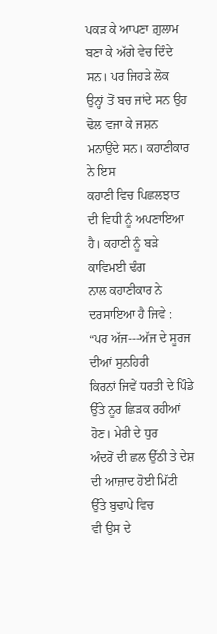ਪਕੜ ਕੇ ਆਪਣਾ ਗ਼ੁਲਾਮ ਬਣਾ ਕੇ ਅੱਗੇ ਵੇਚ ਦਿੰਦੇ ਸਨ। ਪਰ ਜਿਹੜੇ ਲੋਕ
ਉਨ੍ਹਾਂ ਤੋਂ ਬਚ ਜਾਂਦੇ ਸਨ ਉਹ ਢੋਲ ਵਜਾ ਕੇ ਜਸ਼ਨ ਮਨਾਉਂਦੇ ਸਨ। ਕਹਾਣੀਕਾਰ ਨੇ ਇਸ
ਕਹਾਣੀ ਵਿਚ ਪਿਛਲਝਾਤ ਦੀ ਵਿਧੀ ਨੂੰ ਅਪਣਾਇਆ ਹੈ। ਕਹਾਣੀ ਨੂੰ ਬੜੇ ਕਾਵਿਮਈ ਢੰਗ
ਨਾਲ ਕਹਾਣੀਕਾਰ ਨੇ ਦਰਸਾਇਆ ਹੈ ਜਿਵੇ : “ਪਰ ਅੱਜ---ਅੱਜ ਦੇ ਸੂਰਜ ਦੀਆਂ ਸੁਨਹਿਰੀ
ਕਿਰਨਾਂ ਜਿਵੇਂ ਧਰਤੀ ਦੇ ਪਿੰਡੇ ਉੱਤੇ ਨੂਰ ਛਿੜਕ ਰਹੀਆਂ ਹੋਣ। ਮੇਰੀ ਦੇ ਧੁਰ
ਅੰਦਰੋਂ ਦੀ ਛਲ ਉੱਠੀ ਤੇ ਦੇਸ਼ ਦੀ ਆਜ਼ਾਦ ਹੋਈ ਮਿੱਟੀ ਉੱਤੇ ਬੁਢਾਪੇ ਵਿਚ
ਵੀ ਉਸ ਦੇ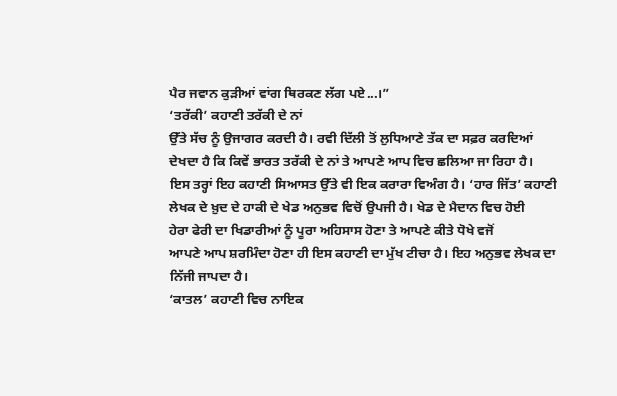ਪੈਰ ਜਵਾਨ ਕੁੜੀਆਂ ਵਾਂਗ ਥਿਰਕਣ ਲੱਗ ਪਏ...।”
‘ਤਰੱਕੀ’ ਕਹਾਣੀ ਤਰੱਕੀ ਦੇ ਨਾਂ
ਉੱਤੇ ਸੱਚ ਨੂੰ ਉਜਾਗਰ ਕਰਦੀ ਹੈ। ਰਵੀ ਦਿੱਲੀ ਤੋਂ ਲੁਧਿਆਣੇ ਤੱਕ ਦਾ ਸਫ਼ਰ ਕਰਦਿਆਂ
ਦੇਖਦਾ ਹੈ ਕਿ ਕਿਵੇਂ ਭਾਰਤ ਤਰੱਕੀ ਦੇ ਨਾਂ ਤੇ ਆਪਣੇ ਆਪ ਵਿਚ ਛਲਿਆ ਜਾ ਰਿਹਾ ਹੈ।
ਇਸ ਤਰ੍ਹਾਂ ਇਹ ਕਹਾਣੀ ਸਿਆਸਤ ਉੱਤੇ ਵੀ ਇਕ ਕਰਾਰਾ ਵਿਅੰਗ ਹੈ। ‘ਹਾਰ ਜਿੱਤ’ ਕਹਾਣੀ
ਲੇਖਕ ਦੇ ਖ਼ੁਦ ਦੇ ਹਾਕੀ ਦੇ ਖੇਡ ਅਨੁਭਵ ਵਿਚੋਂ ਉਪਜੀ ਹੈ। ਖੇਡ ਦੇ ਮੈਦਾਨ ਵਿਚ ਹੋਈ
ਹੇਰਾ ਫੇਰੀ ਦਾ ਖਿਡਾਰੀਆਂ ਨੂੰ ਪੂਰਾ ਅਹਿਸਾਸ ਹੋਣਾ ਤੇ ਆਪਣੇ ਕੀਤੇ ਧੋਖੇ ਵਜੋਂ
ਆਪਣੇ ਆਪ ਸ਼ਰਮਿੰਦਾ ਹੋਣਾ ਹੀ ਇਸ ਕਹਾਣੀ ਦਾ ਮੁੱਖ ਟੀਚਾ ਹੈ। ਇਹ ਅਨੁਭਵ ਲੇਖਕ ਦਾ
ਨਿੱਜੀ ਜਾਪਦਾ ਹੈ।
‘ਕਾਤਲ’ ਕਹਾਣੀ ਵਿਚ ਨਾਇਕ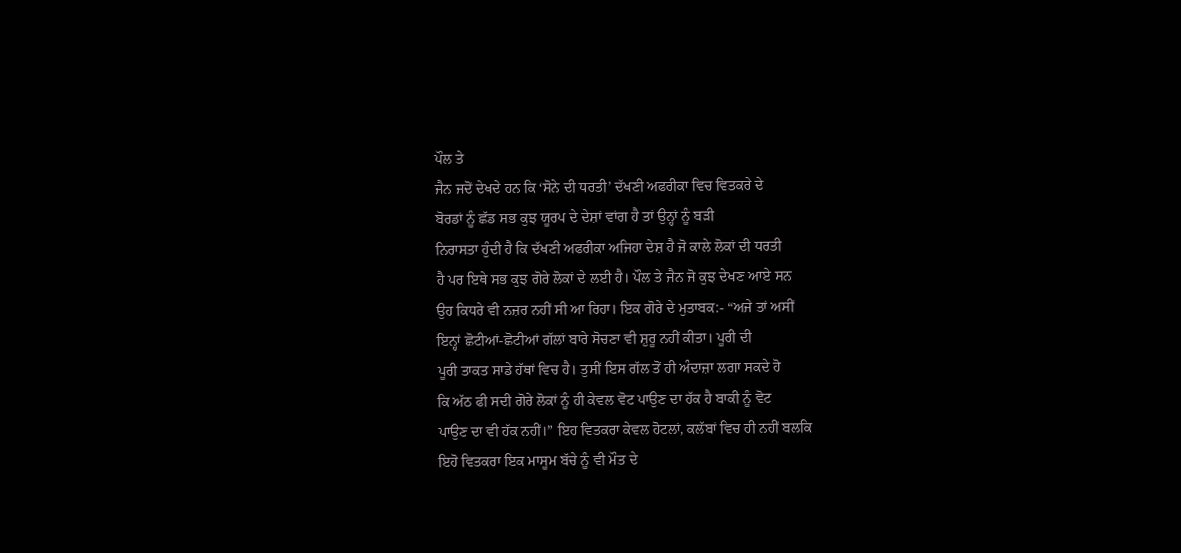ਪੌਲ ਤੇ
ਜੈਨ ਜਦੋਂ ਦੇਖਦੇ ਹਨ ਕਿ ‘ਸੋਨੇ ਦੀ ਧਰਤੀ’ ਦੱਖਣੀ ਅਫਰੀਕਾ ਵਿਚ ਵਿਤਕਰੇ ਦੇ
ਬੋਰਡਾਂ ਨੂੰ ਛੱਡ ਸਭ ਕੁਝ ਯੂਰਪ ਦੇ ਦੇਸ਼ਾਂ ਵਾਂਗ ਹੈ ਤਾਂ ਉਨ੍ਹਾਂ ਨੂੰ ਬੜੀ
ਨਿਰਾਸਤਾ ਹੁੰਦੀ ਹੈ ਕਿ ਦੱਖਣੀ ਅਫਰੀਕਾ ਅਜਿਹਾ ਦੇਸ਼ ਹੈ ਜੋ ਕਾਲੇ ਲੋਕਾਂ ਦੀ ਧਰਤੀ
ਹੈ ਪਰ ਇਥੇ ਸਭ ਕੁਝ ਗੋਰੇ ਲੋਕਾਂ ਦੇ ਲਈ ਹੈ। ਪੌਲ ਤੇ ਜੈਨ ਜੋ ਕੁਝ ਦੇਖਣ ਆਏ ਸਨ
ਉਹ ਕਿਧਰੇ ਵੀ ਨਜ਼ਰ ਨਹੀਂ ਸੀ ਆ ਰਿਹਾ। ਇਕ ਗੋਰੇ ਦੇ ਮੁਤਾਬਕ:- “ਅਜੇ ਤਾਂ ਅਸੀਂ
ਇਨ੍ਹਾਂ ਛੋਟੀਆਂ-ਛੋਟੀਆਂ ਗੱਲਾਂ ਬਾਰੇ ਸੋਚਣਾ ਵੀ ਸ਼ੁਰੂ ਨਹੀਂ ਕੀਤਾ। ਪੂਰੀ ਦੀ
ਪੂਰੀ ਤਾਕਤ ਸਾਡੇ ਹੱਥਾਂ ਵਿਚ ਹੈ। ਤੁਸੀਂ ਇਸ ਗੱਲ ਤੋਂ ਹੀ ਅੰਦਾਜ਼ਾ ਲਗਾ ਸਕਦੇ ਹੋ
ਕਿ ਅੱਠ ਫੀ ਸਦੀ ਗੋਰੇ ਲੋਕਾਂ ਨੂੰ ਹੀ ਕੇਵਲ ਵੋਟ ਪਾਉਣ ਦਾ ਹੱਕ ਹੈ ਬਾਕੀ ਨੂੰ ਵੋਟ
ਪਾਉਣ ਦਾ ਵੀ ਹੱਕ ਨਹੀਂ।” ਇਹ ਵਿਤਕਰਾ ਕੇਵਲ ਹੋਟਲਾਂ, ਕਲੱਬਾਂ ਵਿਚ ਹੀ ਨਹੀਂ ਬਲਕਿ
ਇਹੋ ਵਿਤਕਰਾ ਇਕ ਮਾਸੂਮ ਬੱਚੇ ਨੂੰ ਵੀ ਮੌਤ ਦੇ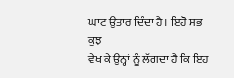ਘਾਟ ਉਤਾਰ ਦਿੰਦਾ ਹੈ। ਇਹੋ ਸਭ ਕੁਝ
ਵੇਖ ਕੇ ਉਨ੍ਹਾਂ ਨੂੰ ਲੱਗਦਾ ਹੈ ਕਿ ਇਹ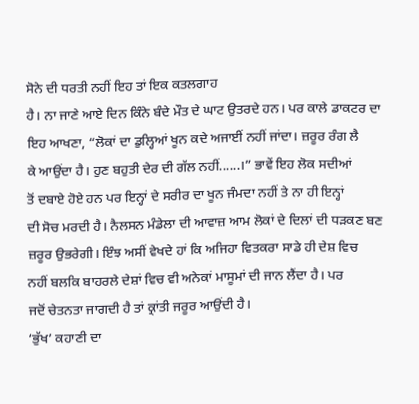ਸੋਨੇ ਦੀ ਧਰਤੀ ਨਹੀਂ ਇਹ ਤਾਂ ਇਕ ਕਤਲਗਾਹ
ਹੈ। ਨਾ ਜਾਣੇ ਆਏ ਦਿਨ ਕਿੰਨੇ ਬੰਦੇ ਮੌਤ ਦੇ ਘਾਟ ਉਤਰਦੇ ਹਨ। ਪਰ ਕਾਲੇ ਡਾਕਟਰ ਦਾ
ਇਹ ਆਖਣਾ, “ਲੋਕਾਂ ਦਾ ਡੁਲ੍ਹਿਆਂ ਖੂਨ ਕਦੇ ਅਜਾਈਂ ਨਹੀਂ ਜਾਂਦਾ। ਜ਼ਰੂਰ ਰੰਗ ਲੈ
ਕੇ ਆਉਂਦਾ ਹੈ। ਹੁਣ ਬਹੁਤੀ ਦੇਰ ਦੀ ਗੱਲ ਨਹੀਂ......।” ਭਾਵੇਂ ਇਹ ਲੋਕ ਸਦੀਆਂ
ਤੋਂ ਦਬਾਏ ਹੋਏ ਹਨ ਪਰ ਇਨ੍ਹਾਂ ਦੇ ਸਰੀਰ ਦਾ ਖੂਨ ਜੰਮਦਾ ਨਹੀਂ ਤੇ ਨਾ ਹੀ ਇਨ੍ਹਾਂ
ਦੀ ਸੋਚ ਮਰਦੀ ਹੈ। ਨੈਲਸਨ ਮੰਡੇਲਾ ਦੀ ਆਵਾਜ਼ ਆਮ ਲੋਕਾਂ ਦੇ ਦਿਲਾਂ ਦੀ ਧੜਕਣ ਬਣ
ਜ਼ਰੂਰ ਉਭਰੇਗੀ। ਇੰਝ ਅਸੀਂ ਵੇਖਦੇ ਹਾਂ ਕਿ ਅਜਿਹਾ ਵਿਤਕਰਾ ਸਾਡੇ ਹੀ ਦੇਸ਼ ਵਿਚ
ਨਹੀਂ ਬਲਕਿ ਬਾਹਰਲੇ ਦੇਸ਼ਾਂ ਵਿਚ ਵੀ ਅਨੇਕਾਂ ਮਾਸੂਮਾਂ ਦੀ ਜਾਨ ਲੈਂਦਾ ਹੈ। ਪਰ
ਜਦੋਂ ਚੇਤਨਤਾ ਜਾਗਦੀ ਹੈ ਤਾਂ ਕ੍ਰਾਂਤੀ ਜਰੂਰ ਆਉਂਦੀ ਹੈ।
‘ਭੁੱਖ’ ਕਹਾਣੀ ਦਾ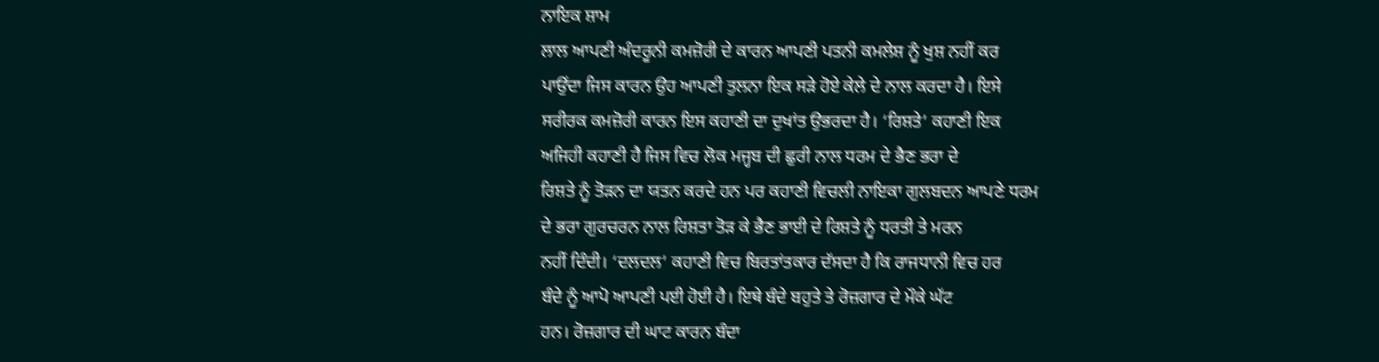ਨਾਇਕ ਸ਼ਾਮ
ਲਾਲ ਆਪਣੀ ਅੰਦਰੂਨੀ ਕਮਜ਼ੋਰੀ ਦੇ ਕਾਰਨ ਆਪਣੀ ਪਤਨੀ ਕਮਲੇਸ਼ ਨੂੰ ਖੁਸ਼ ਨਹੀਂ ਕਰ
ਪਾਉਂਦਾ ਜਿਸ ਕਾਰਨ ਉਹ ਆਪਣੀ ਤੁਲਨਾ ਇਕ ਸੜੇ ਹੋਏ ਕੇਲੇ ਦੇ ਨਾਲ ਕਰਦਾ ਹੈ। ਇਸੇ
ਸਰੀਰਕ ਕਮਜ਼ੋਰੀ ਕਾਰਨ ਇਸ ਕਹਾਣੀ ਦਾ ਦੁਖਾਂਤ ਉਭਰਦਾ ਹੈ। ‘ਰਿਸ਼ਤੇ’ ਕਹਾਣੀ ਇਕ
ਅਜਿਹੀ ਕਹਾਣੀ ਹੈ ਜਿਸ ਵਿਚ ਲੋਕ ਮਜ੍ਹਬ ਦੀ ਛੁਰੀ ਨਾਲ ਧਰਮ ਦੇ ਭੈਣ ਭਰਾ ਦੇ
ਰਿਸ਼ਤੇ ਨੂੰ ਤੋੜਨ ਦਾ ਯਤਨ ਕਰਦੇ ਹਨ ਪਰ ਕਹਾਣੀ ਵਿਚਲੀ ਨਾਇਕਾ ਗੁਲਬਦਨ ਆਪਣੇ ਧਰਮ
ਦੇ ਭਰਾ ਗੁਰਚਰਨ ਨਾਲ ਰਿਸ਼ਤਾ ਤੋੜ ਕੇ ਭੈਣ ਭਾਈ ਦੇ ਰਿਸ਼ਤੇ ਨੂੰ ਧਰਤੀ ਤੇ ਮਰਨ
ਨਹੀਂ ਦਿੰਦੀ। ‘ਦਲਦਲ’ ਕਹਾਣੀ ਵਿਚ ਬਿਰਤਾਂਤਕਾਰ ਦੱਸਦਾ ਹੈ ਕਿ ਰਾਜਧਾਨੀ ਵਿਚ ਹਰ
ਬੰਦੇ ਨੂੰ ਆਪੋ ਆਪਣੀ ਪਈ ਹੋਈ ਹੈ। ਇਥੇ ਬੰਦੇ ਬਹੁਤੇ ਤੇ ਰੋਜ਼ਗਾਰ ਦੇ ਮੌਕੇ ਘੱਟ
ਹਨ। ਰੋਜ਼ਗਾਰ ਦੀ ਘਾਟ ਕਾਰਨ ਬੰਦਾ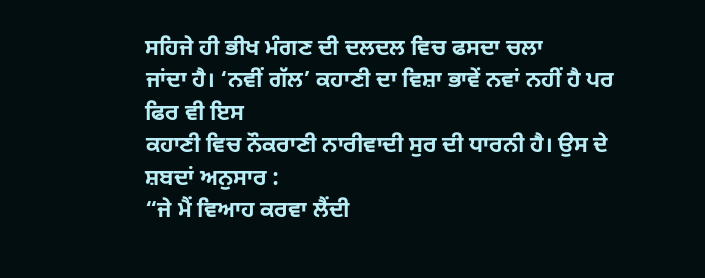ਸਹਿਜੇ ਹੀ ਭੀਖ ਮੰਗਣ ਦੀ ਦਲਦਲ ਵਿਚ ਫਸਦਾ ਚਲਾ
ਜਾਂਦਾ ਹੈ। ‘ਨਵੀਂ ਗੱਲ’ ਕਹਾਣੀ ਦਾ ਵਿਸ਼ਾ ਭਾਵੇਂ ਨਵਾਂ ਨਹੀਂ ਹੈ ਪਰ ਫਿਰ ਵੀ ਇਸ
ਕਹਾਣੀ ਵਿਚ ਨੌਕਰਾਣੀ ਨਾਰੀਵਾਦੀ ਸੁਰ ਦੀ ਧਾਰਨੀ ਹੈ। ਉਸ ਦੇ ਸ਼ਬਦਾਂ ਅਨੁਸਾਰ :
“ਜੇ ਮੈਂ ਵਿਆਹ ਕਰਵਾ ਲੈਂਦੀ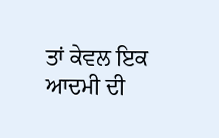ਤਾਂ ਕੇਵਲ ਇਕ ਆਦਮੀ ਦੀ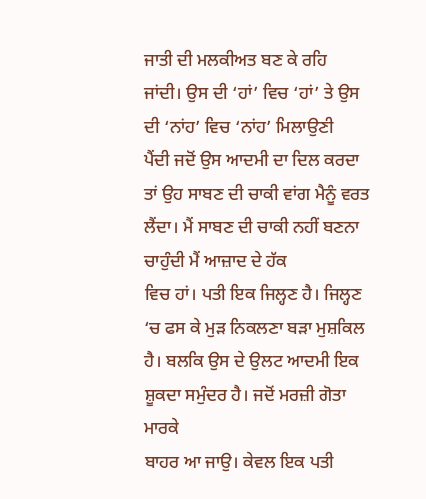ਜਾਤੀ ਦੀ ਮਲਕੀਅਤ ਬਣ ਕੇ ਰਹਿ
ਜਾਂਦੀ। ਉਸ ਦੀ ‘ਹਾਂ’ ਵਿਚ ‘ਹਾਂ’ ਤੇ ਉਸ ਦੀ ‘ਨਾਂਹ’ ਵਿਚ ‘ਨਾਂਹ’ ਮਿਲਾਉਣੀ
ਪੈਂਦੀ ਜਦੋਂ ਉਸ ਆਦਮੀ ਦਾ ਦਿਲ ਕਰਦਾ ਤਾਂ ਉਹ ਸਾਬਣ ਦੀ ਚਾਕੀ ਵਾਂਗ ਮੈਨੂੰ ਵਰਤ
ਲੈਂਦਾ। ਮੈਂ ਸਾਬਣ ਦੀ ਚਾਕੀ ਨਹੀਂ ਬਣਨਾ ਚਾਹੁੰਦੀ ਮੈਂ ਆਜ਼ਾਦ ਦੇ ਹੱਕ
ਵਿਚ ਹਾਂ। ਪਤੀ ਇਕ ਜਿਲ੍ਹਣ ਹੈ। ਜਿਲ੍ਹਣ ‘ਚ ਫਸ ਕੇ ਮੁੜ ਨਿਕਲਣਾ ਬੜਾ ਮੁਸ਼ਕਿਲ
ਹੈ। ਬਲਕਿ ਉਸ ਦੇ ਉਲਟ ਆਦਮੀ ਇਕ ਸ਼ੂਕਦਾ ਸਮੁੰਦਰ ਹੈ। ਜਦੋਂ ਮਰਜ਼ੀ ਗੋਤਾ ਮਾਰਕੇ
ਬਾਹਰ ਆ ਜਾਉ। ਕੇਵਲ ਇਕ ਪਤੀ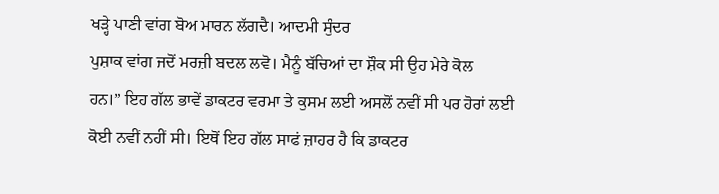ਖੜ੍ਹੇ ਪਾਣੀ ਵਾਂਗ ਬੋਅ ਮਾਰਨ ਲੱਗਦੈ। ਆਦਮੀ ਸੁੰਦਰ
ਪੁਸ਼ਾਕ ਵਾਂਗ ਜਦੋਂ ਮਰਜ਼ੀ ਬਦਲ ਲਵੋ। ਮੈਨੂੰ ਬੱਚਿਆਂ ਦਾ ਸ਼ੌਕ ਸੀ ਉਹ ਮੇਰੇ ਕੋਲ
ਹਨ।” ਇਹ ਗੱਲ ਭਾਵੇਂ ਡਾਕਟਰ ਵਰਮਾ ਤੇ ਕੁਸਮ ਲਈ ਅਸਲੋਂ ਨਵੀਂ ਸੀ ਪਰ ਹੋਰਾਂ ਲਈ
ਕੋਈ ਨਵੀਂ ਨਹੀਂ ਸੀ। ਇਥੋਂ ਇਹ ਗੱਲ ਸਾਫਂ ਜ਼ਾਹਰ ਹੈ ਕਿ ਡਾਕਟਰ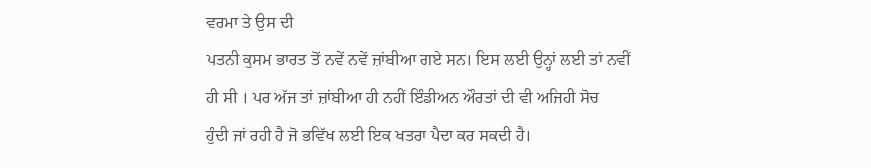ਵਰਮਾ ਤੇ ਉਸ ਦੀ
ਪਤਨੀ ਕੁਸਮ ਭਾਰਤ ਤੋਂ ਨਵੇਂ ਨਵੇਂ ਜ਼ਾਂਬੀਆ ਗਏ ਸਨ। ਇਸ ਲਈ ਉਨ੍ਹਾਂ ਲਈ ਤਾਂ ਨਵੀਂ
ਹੀ ਸੀ । ਪਰ ਅੱਜ ਤਾਂ ਜ਼ਾਂਬੀਆ ਹੀ ਨਹੀਂ ਇੰਡੀਅਨ ਔਰਤਾਂ ਦੀ ਵੀ ਅਜਿਹੀ ਸੋਚ
ਹੁੰਦੀ ਜਾਂ ਰਹੀ ਹੈ ਜੋ ਭਵਿੱਖ ਲਈ ਇਕ ਖਤਰਾ ਪੈਦਾ ਕਰ ਸਕਦੀ ਹੈ।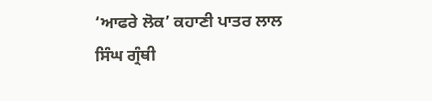‘ਆਫਰੇ ਲੋਕ’ ਕਹਾਣੀ ਪਾਤਰ ਲਾਲ
ਸਿੰਘ ਗ੍ਰੰਥੀ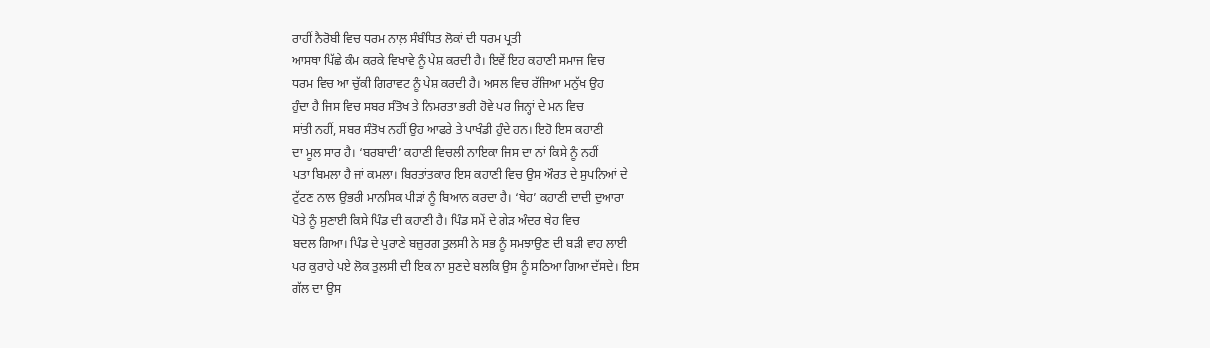ਰਾਹੀਂ ਨੈਰੋਬੀ ਵਿਚ ਧਰਮ ਨਾਲ਼ ਸੰਬੰਧਿਤ ਲੋਕਾਂ ਦੀ ਧਰਮ ਪ੍ਰਤੀ
ਆਸਥਾ ਪਿੱਛੇ ਕੰਮ ਕਰਕੇ ਵਿਖਾਵੇ ਨੂੰ ਪੇਸ਼ ਕਰਦੀ ਹੈ। ਇਵੇਂ ਇਹ ਕਹਾਣੀ ਸਮਾਜ ਵਿਚ
ਧਰਮ ਵਿਚ ਆ ਚੁੱਕੀ ਗਿਰਾਵਟ ਨੂੰ ਪੇਸ਼ ਕਰਦੀ ਹੈ। ਅਸਲ ਵਿਚ ਰੱਜਿਆ ਮਨੁੱਖ ਉਹ
ਹੁੰਦਾ ਹੈ ਜਿਸ ਵਿਚ ਸਬਰ ਸੰਤੋਖ ਤੇ ਨਿਮਰਤਾ ਭਰੀ ਹੋਵੇ ਪਰ ਜਿਨ੍ਹਾਂ ਦੇ ਮਨ ਵਿਚ
ਸਾਂਤੀ ਨਹੀਂ, ਸਬਰ ਸੰਤੋਖ ਨਹੀਂ ਉਹ ਆਫਰੇ ਤੇ ਪਾਖੰਡੀ ਹੁੰਦੇ ਹਨ। ਇਹੋ ਇਸ ਕਹਾਣੀ
ਦਾ ਮੂਲ ਸਾਰ ਹੈ। ‘ਬਰਬਾਦੀ’ ਕਹਾਣੀ ਵਿਚਲੀ ਨਾਇਕਾ ਜਿਸ ਦਾ ਨਾਂ ਕਿਸੇ ਨੂੰ ਨਹੀਂ
ਪਤਾ ਬਿਮਲਾ ਹੈ ਜਾਂ ਕਮਲਾ। ਬਿਰਤਾਂਤਕਾਰ ਇਸ ਕਹਾਣੀ ਵਿਚ ਉਸ ਔਰਤ ਦੇ ਸੁਪਨਿਆਂ ਦੇ
ਟੁੱਟਣ ਨਾਲ ਉਭਰੀ ਮਾਨਸਿਕ ਪੀੜਾਂ ਨੂੰ ਬਿਆਨ ਕਰਦਾ ਹੈ। ‘ਥੇਹ’ ਕਹਾਣੀ ਦਾਦੀ ਦੁਆਰਾ
ਪੋਤੇ ਨੂੰ ਸੁਣਾਈ ਕਿਸੇ ਪਿੰਡ ਦੀ ਕਹਾਣੀ ਹੈ। ਪਿੰਡ ਸਮੇਂ ਦੇ ਗੇੜ ਅੰਦਰ ਥੇਹ ਵਿਚ
ਬਦਲ ਗਿਆ। ਪਿੰਡ ਦੇ ਪੁਰਾਣੇ ਬਜ਼ੁਰਗ ਤੁਲਸੀ ਨੇ ਸਭ ਨੂੰ ਸਮਝਾਉਣ ਦੀ ਬੜੀ ਵਾਹ ਲਾਈ
ਪਰ ਕੁਰਾਹੇ ਪਏ ਲੋਕ ਤੁਲਸੀ ਦੀ ਇਕ ਨਾ ਸੁਣਦੇ ਬਲਕਿ ਉਸ ਨੂੰ ਸਠਿਆ ਗਿਆ ਦੱਸਦੇ। ਇਸ
ਗੱਲ ਦਾ ਉਸ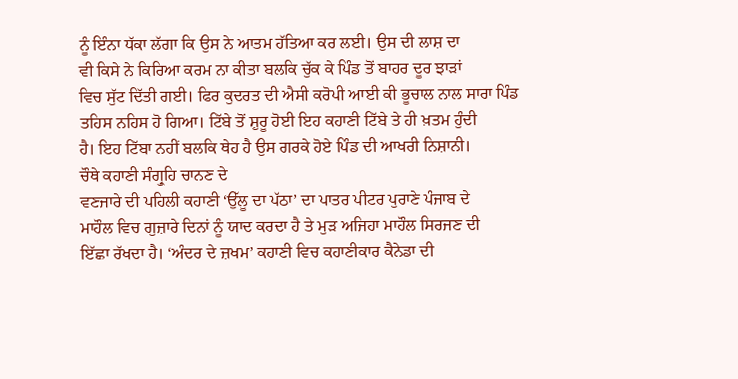ਨੂੰ ਇੰਨਾ ਧੱਕਾ ਲੱਗਾ ਕਿ ਉਸ ਨੇ ਆਤਮ ਹੱਤਿਆ ਕਰ ਲਈ। ਉਸ ਦੀ ਲਾਸ਼ ਦਾ
ਵੀ ਕਿਸੇ ਨੇ ਕਿਰਿਆ ਕਰਮ ਨਾ ਕੀਤਾ ਬਲਕਿ ਚੁੱਕ ਕੇ ਪਿੰਡ ਤੋਂ ਬਾਹਰ ਦੂਰ ਝਾੜਾਂ
ਵਿਚ ਸੁੱਟ ਦਿੱਤੀ ਗਈ। ਫਿਰ ਕੁਦਰਤ ਦੀ ਐਸੀ ਕਰੋਪੀ ਆਈ ਕੀ ਭੂਚਾਲ ਨਾਲ ਸਾਰਾ ਪਿੰਡ
ਤਹਿਸ ਨਹਿਸ ਹੋ ਗਿਆ। ਟਿੱਬੇ ਤੋਂ ਸ਼ੁਰੂ ਹੋਈ ਇਹ ਕਹਾਣੀ ਟਿੱਬੇ ਤੇ ਹੀ ਖ਼ਤਮ ਹੁੰਦੀ
ਹੈ। ਇਹ ਟਿੱਬਾ ਨਹੀਂ ਬਲਕਿ ਥੇਹ ਹੈ ਉਸ ਗਰਕੇ ਹੋਏ ਪਿੰਡ ਦੀ ਆਖਰੀ ਨਿਸ਼ਾਨੀ।
ਚੌਥੇ ਕਹਾਣੀ ਸੰਗ੍ਰੁਹਿ ਚਾਨਣ ਦੇ
ਵਣਜਾਰੇ ਦੀ ਪਹਿਲੀ ਕਹਾਣੀ ‘ਉੱਲੂ ਦਾ ਪੱਠਾ’ ਦਾ ਪਾਤਰ ਪੀਟਰ ਪੁਰਾਣੇ ਪੰਜਾਬ ਦੇ
ਮਾਹੌਲ ਵਿਚ ਗੁਜ਼ਾਰੇ ਦਿਨਾਂ ਨੂੰ ਯਾਦ ਕਰਦਾ ਹੈ ਤੇ ਮੁੜ ਅਜਿਹਾ ਮਾਹੌਲ ਸਿਰਜਣ ਦੀ
ਇੱਛਾ ਰੱਖਦਾ ਹੈ। ‘ਅੰਦਰ ਦੇ ਜ਼ਖਮ’ ਕਹਾਣੀ ਵਿਚ ਕਹਾਣੀਕਾਰ ਕੈਨੇਡਾ ਦੀ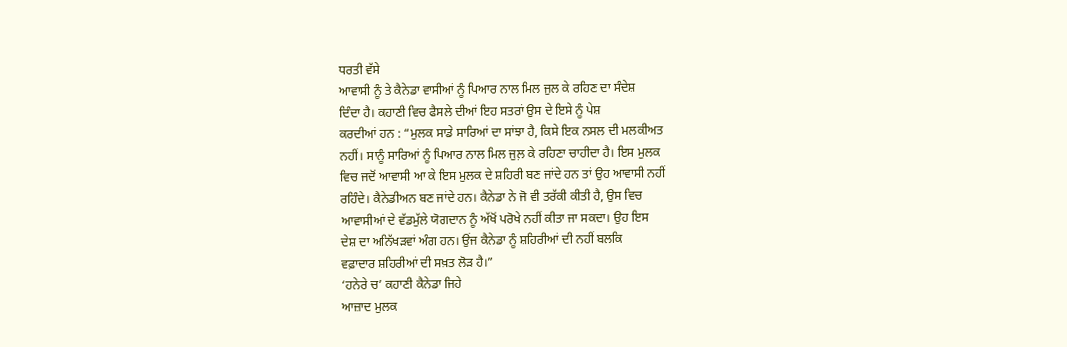ਧਰਤੀ ਵੱਸੇ
ਆਵਾਸੀ ਨੂੰ ਤੇ ਕੈਨੇਡਾ ਵਾਸੀਆਂ ਨੂੰ ਪਿਆਰ ਨਾਲ ਮਿਲ ਜੁਲ ਕੇ ਰਹਿਣ ਦਾ ਸੰਦੇਸ਼
ਦਿੰਦਾ ਹੈ। ਕਹਾਣੀ ਵਿਚ ਫੈਸਲੇ ਦੀਆਂ ਇਹ ਸਤਰਾਂ ਉਸ ਦੇ ਇਸੇ ਨੂੰ ਪੇਸ਼
ਕਰਦੀਆਂ ਹਨ : “ਮੁਲਕ ਸਾਡੇ ਸਾਰਿਆਂ ਦਾ ਸਾਂਝਾ ਹੈ, ਕਿਸੇ ਇਕ ਨਸਲ ਦੀ ਮਲਕੀਅਤ
ਨਹੀਂ। ਸਾਨੂੰ ਸਾਰਿਆਂ ਨੂੰ ਪਿਆਰ ਨਾਲ ਮਿਲ ਜੁਲ਼ ਕੇ ਰਹਿਣਾ ਚਾਹੀਦਾ ਹੈ। ਇਸ ਮੁਲਕ
ਵਿਚ ਜਦੋਂ ਆਵਾਸੀ ਆ ਕੇ ਇਸ ਮੁਲਕ ਦੇ ਸ਼ਹਿਰੀ ਬਣ ਜਾਂਦੇ ਹਨ ਤਾਂ ਉਹ ਆਵਾਸੀ ਨਹੀਂ
ਰਹਿੰਦੇ। ਕੈਨੇਡੀਅਨ ਬਣ ਜਾਂਦੇ ਹਨ। ਕੈਨੇਡਾ ਨੇ ਜੋ ਵੀ ਤਰੱਕੀ ਕੀਤੀ ਹੈ, ਉਸ ਵਿਚ
ਆਵਾਸੀਆਂ ਦੇ ਵੱਡਮੁੱਲੇ ਯੋਗਦਾਨ ਨੂੰ ਅੱਖੋਂ ਪਰੋਖੇ ਨਹੀਂ ਕੀਤਾ ਜਾ ਸਕਦਾ। ਉਹ ਇਸ
ਦੇਸ਼ ਦਾ ਅਨਿੱਖੜਵਾਂ ਅੰਗ ਹਨ। ਉਂਜ ਕੈਨੇਡਾ ਨੂੰ ਸ਼ਹਿਰੀਆਂ ਦੀ ਨਹੀਂ ਬਲਕਿ
ਵਫ਼ਾਦਾਰ ਸ਼ਹਿਰੀਆਂ ਦੀ ਸਖ਼ਤ ਲੋੜ ਹੈ।”
‘ਹਨੇਰੇ ਚ’ ਕਹਾਣੀ ਕੈਨੇਡਾ ਜਿਹੇ
ਆਜ਼ਾਦ ਮੁਲਕ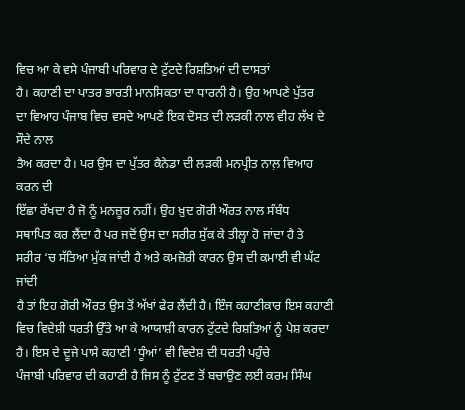ਵਿਚ ਆ ਕੇ ਵਸੇ ਪੰਜਾਬੀ ਪਰਿਵਾਰ ਦੇ ਟੁੱਟਦੇ ਰਿਸ਼ਤਿਆਂ ਦੀ ਦਾਸਤਾਂ
ਹੈ। ਕਹਾਣੀ ਦਾ ਪਾਤਰ ਭਾਰਤੀ ਮਾਨਸਿਕਤਾ ਦਾ ਧਾਰਨੀ ਹੈ। ਉਹ ਆਪਣੇ ਪੁੱਤਰ
ਦਾ ਵਿਆਹ ਪੰਜਾਬ ਵਿਚ ਵਸਦੇ ਆਪਣੇ ਇਕ ਦੋਸਤ ਦੀ ਲੜਕੀ ਨਾਲ ਵੀਹ ਲੱਖ ਦੇ ਸੌਦੇ ਨਾਲ
ਤੈਅ ਕਰਦਾ ਹੈ। ਪਰ ਉਸ ਦਾ ਪੁੱਤਰ ਕੈਨੇਡਾ ਦੀ ਲੜਕੀ ਮਨਪ੍ਰੀਤ ਨਾਲ਼ ਵਿਆਹ ਕਰਨ ਦੀ
ਇੱਛਾ ਰੱਖਦਾ ਹੈ ਜੋ ਨੂੰ ਮਨਜ਼ੂਰ ਨਹੀਂ। ਉਹ ਖ਼ੁਦ ਗੋਰੀ ਔਰਤ ਨਾਲ ਸੰਬੰਧ
ਸਥਾਪਿਤ ਕਰ ਲੈਂਦਾ ਹੈ ਪਰ ਜਦੋਂ ਉਸ ਦਾ ਸਰੀਰ ਸੁੱਕ ਕੇ ਤੀਲ੍ਹਾ ਹੋ ਜਾਂਦਾ ਹੈ ਤੇ
ਸਰੀਰ ‘ਚ ਸੱਤਿਆ ਮੁੱਕ ਜਾਂਦੀ ਹੈ ਅਤੇ ਕਮਜ਼ੋਰੀ ਕਾਰਨ ਉਸ ਦੀ ਕਮਾਈ ਵੀ ਘੱਟ ਜਾਂਦੀ
ਹੈ ਤਾਂ ਇਹ ਗੋਰੀ ਔਰਤ ਉਸ ਤੋਂ ਅੱਖਾਂ ਫੇਰ ਲੈਂਦੀ ਹੈ। ਇੰਜ ਕਹਾਣੀਕਾਰ ਇਸ ਕਹਾਣੀ
ਵਿਚ ਵਿਦੇਸ਼ੀ ਧਰਤੀ ਉੱਤੇ ਆ ਕੇ ਆਯਾਸ਼ੀ ਕਾਰਨ ਟੁੱਟਦੇ ਰਿਸ਼ਤਿਆਂ ਨੂੰ ਪੇਸ਼ ਕਰਦਾ
ਹੈ। ਇਸ ਦੇ ਦੂਜੇ ਪਾਸੇ ਕਹਾਣੀ ‘ਧੂੰਆਂ’ ਵੀ ਵਿਦੇਸ਼ ਦੀ ਧਰਤੀ ਪਹੁੰਚੇ
ਪੰਜਾਬੀ ਪਰਿਵਾਰ ਦੀ ਕਹਾਣੀ ਹੈ ਜਿਸ ਨੂੰ ਟੁੱਟਣ ਤੋਂ ਬਚਾਉਣ ਲਈ ਕਰਮ ਸਿੰਘ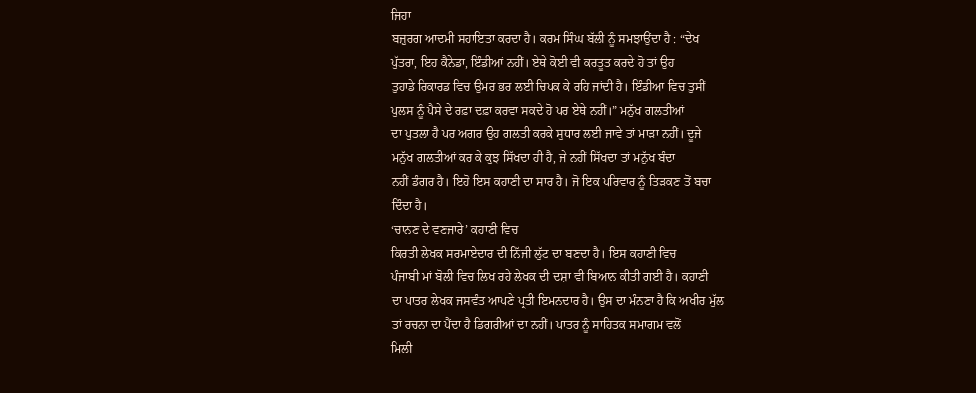ਜਿਹਾ
ਬਜ਼ੁਰਗ ਆਦਮੀ ਸਹਾਇਤਾ ਕਰਦਾ ਹੈ। ਕਰਮ ਸਿੰਘ ਬੱਲੀ ਨੂੰ ਸਮਝਾਉਂਦਾ ਹੈ : “ਦੇਖ
ਪੁੱਤਰਾ, ਇਹ ਕੈਨੇਡਾ, ਇੰਡੀਆਂ ਨਹੀਂ। ਏਥੇ ਕੋਈ ਵੀ ਕਰਤੂਤ ਕਰਦੇ ਹੋ ਤਾਂ ਉਹ
ਤੁਹਾਡੇ ਰਿਕਾਰਡ ਵਿਚ ਉਮਰ ਭਰ ਲਈ ਚਿਪਕ ਕੇ ਰਹਿ ਜਾਂਦੀ ਹੈ। ਇੰਡੀਆ ਵਿਚ ਤੁਸੀਂ
ਪੁਲਸ ਨੂੰ ਪੈਸੇ ਦੇ ਰਫ਼ਾ ਦਫ਼ਾ ਕਰਵਾ ਸਕਦੇ ਹੋ ਪਰ ਏਥੇ ਨਹੀਂ।” ਮਨੁੱਖ ਗਲਤੀਆਂ
ਦਾ ਪੁਤਲਾ ਹੈ ਪਰ ਅਗਰ ਉਹ ਗਲਤੀ ਕਰਕੇ ਸੁਧਾਰ ਲਈ ਜਾਵੇ ਤਾਂ ਮਾੜਾ ਨਹੀਂ। ਦੂਜੇ
ਮਨੁੱਖ ਗਲਤੀਆਂ ਕਰ ਕੇ ਕੁਝ ਸਿੱਖਦਾ ਹੀ ਹੈ, ਜੇ ਨਹੀਂ ਸਿੱਖਦਾ ਤਾਂ ਮਨੁੱਖ ਬੰਦਾ
ਨਹੀਂ ਡੰਗਰ ਹੈ। ਇਹੋ ਇਸ ਕਹਾਣੀ ਦਾ ਸਾਰ ਹੈ। ਜੋ ਇਕ ਪਰਿਵਾਰ ਨੂੰ ਤਿੜਕਣ ਤੋਂ ਬਚਾ
ਦਿੰਦਾ ਹੈ।
‘ਚਾਨਣ ਦੇ ਵਣਜਾਰੇ’ ਕਹਾਣੀ ਵਿਚ
ਕਿਰਤੀ ਲੇਖਕ ਸਰਮਾਏਦਾਰ ਦੀ ਨਿੱਜੀ ਲੁੱਟ ਦਾ ਬਣਦਾ ਹੈ। ਇਸ ਕਹਾਣੀ ਵਿਚ
ਪੰਜਾਬੀ ਮਾਂ ਬੋਲੀ ਵਿਚ ਲਿਖ ਰਹੇ ਲੇਖਕ ਦੀ ਦਸ਼ਾ ਵੀ ਬਿਆਨ ਕੀਤੀ ਗਈ ਹੈ। ਕਹਾਣੀ
ਦਾ ਪਾਤਰ ਲੇਖਕ ਜਸਵੰਤ ਆਪਣੇ ਪ੍ਰਤੀ ਇਮਨਦਾਰ ਹੈ। ਉਸ ਦਾ ਮੰਨਣਾ ਹੈ ਕਿ ਅਖੀਰ ਮੁੱਲ
ਤਾਂ ਰਚਨਾ ਦਾ ਪੈਂਦਾ ਹੈ ਡਿਗਰੀਆਂ ਦਾ ਨਹੀਂ। ਪਾਤਰ ਨੂੰ ਸਾਹਿਤਕ ਸਮਾਗਮ ਵਲੋਂ
ਮਿਲੀ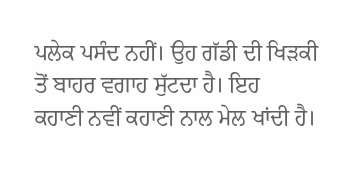ਪਲੇਕ ਪਸੰਦ ਨਹੀਂ। ਉਹ ਗੱਡੀ ਦੀ ਖਿੜਕੀ ਤੋਂ ਬਾਹਰ ਵਗਾਹ ਸੁੱਟਦਾ ਹੈ। ਇਹ
ਕਹਾਣੀ ਨਵੀਂ ਕਹਾਣੀ ਨਾਲ ਮੇਲ ਖਾਂਦੀ ਹੈ।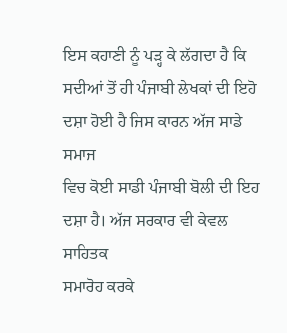ਇਸ ਕਹਾਣੀ ਨੂੰ ਪੜ੍ਹ ਕੇ ਲੱਗਦਾ ਹੈ ਕਿ
ਸਦੀਆਂ ਤੋਂ ਹੀ ਪੰਜਾਬੀ ਲੇਖਕਾਂ ਦੀ ਇਹੋ ਦਸ਼ਾ ਹੋਈ ਹੈ ਜਿਸ ਕਾਰਨ ਅੱਜ ਸਾਡੇ ਸਮਾਜ
ਵਿਚ ਕੋਈ ਸਾਡੀ ਪੰਜਾਬੀ ਬੋਲੀ ਦੀ ਇਹ ਦਸ਼ਾ ਹੈ। ਅੱਜ ਸਰਕਾਰ ਵੀ ਕੇਵਲ ਸਾਹਿਤਕ
ਸਮਾਰੋਹ ਕਰਕੇ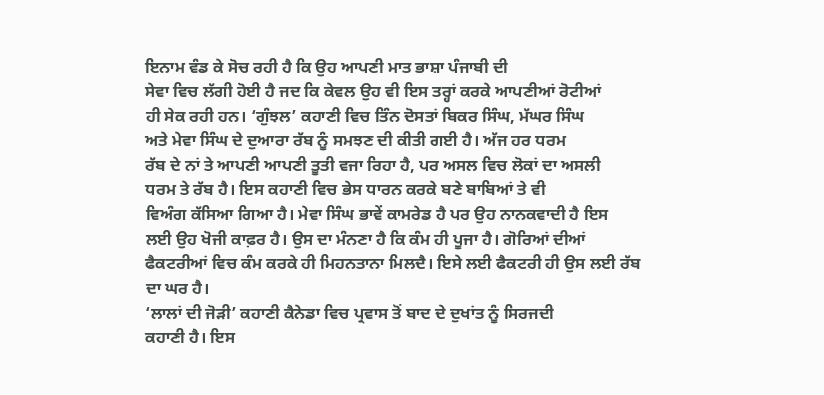ਇਨਾਮ ਵੰਡ ਕੇ ਸੋਚ ਰਹੀ ਹੈ ਕਿ ਉਹ ਆਪਣੀ ਮਾਤ ਭਾਸ਼ਾ ਪੰਜਾਬੀ ਦੀ
ਸੇਵਾ ਵਿਚ ਲੱਗੀ ਹੋਈ ਹੈ ਜਦ ਕਿ ਕੇਵਲ ਉਹ ਵੀ ਇਸ ਤਰ੍ਹਾਂ ਕਰਕੇ ਆਪਣੀਆਂ ਰੋਟੀਆਂ
ਹੀ ਸੇਕ ਰਹੀ ਹਨ। ‘ਗੁੰਝਲ’ ਕਹਾਣੀ ਵਿਚ ਤਿੰਨ ਦੋਸਤਾਂ ਬਿਕਰ ਸਿੰਘ, ਮੱਘਰ ਸਿੰਘ
ਅਤੇ ਮੇਵਾ ਸਿੰਘ ਦੇ ਦੁਆਰਾ ਰੱਬ ਨੂੰ ਸਮਝਣ ਦੀ ਕੀਤੀ ਗਈ ਹੈ। ਅੱਜ ਹਰ ਧਰਮ
ਰੱਬ ਦੇ ਨਾਂ ਤੇ ਆਪਣੀ ਆਪਣੀ ਤੂਤੀ ਵਜਾ ਰਿਹਾ ਹੈ, ਪਰ ਅਸਲ ਵਿਚ ਲੋਕਾਂ ਦਾ ਅਸਲੀ
ਧਰਮ ਤੇ ਰੱਬ ਹੈ। ਇਸ ਕਹਾਣੀ ਵਿਚ ਭੇਸ ਧਾਰਨ ਕਰਕੇ ਬਣੇ ਬਾਬਿਆਂ ਤੇ ਵੀ
ਵਿਅੰਗ ਕੱਸਿਆ ਗਿਆ ਹੈ। ਮੇਵਾ ਸਿੰਘ ਭਾਵੇਂ ਕਾਮਰੇਡ ਹੈ ਪਰ ਉਹ ਨਾਨਕਵਾਦੀ ਹੈ ਇਸ
ਲਈ ਉਹ ਖੋਜੀ ਕਾਫ਼ਰ ਹੈ। ਉਸ ਦਾ ਮੰਨਣਾ ਹੈ ਕਿ ਕੰਮ ਹੀ ਪੂਜਾ ਹੈ। ਗੋਰਿਆਂ ਦੀਆਂ
ਫੈਕਟਰੀਆਂ ਵਿਚ ਕੰਮ ਕਰਕੇ ਹੀ ਮਿਹਨਤਾਨਾ ਮਿਲਦੈ। ਇਸੇ ਲਈ ਫੈਕਟਰੀ ਹੀ ਉਸ ਲਈ ਰੱਬ
ਦਾ ਘਰ ਹੈ।
‘ਲਾਲਾਂ ਦੀ ਜੋੜੀ’ ਕਹਾਣੀ ਕੈਨੇਡਾ ਵਿਚ ਪ੍ਰਵਾਸ ਤੋਂ ਬਾਦ ਦੇ ਦੁਖਾਂਤ ਨੂੰ ਸਿਰਜਦੀ
ਕਹਾਣੀ ਹੈ। ਇਸ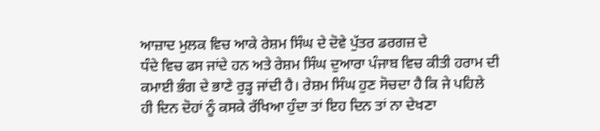ਆਜ਼ਾਦ ਮੁਲਕ ਵਿਚ ਆਕੇ ਰੇਸ਼ਮ ਸਿੰਘ ਦੇ ਦੋਵੇ ਪੁੱਤਰ ਡਰਗਜ਼ ਦੇ
ਧੰਦੇ ਵਿਚ ਫਸ ਜਾਂਦੇ ਹਨ ਅਤੇ ਰੇਸ਼ਮ ਸਿੰਘ ਦੁਆਰਾ ਪੰਜਾਬ ਵਿਚ ਕੀਤੀ ਹਰਾਮ ਦੀ
ਕਮਾਈ ਭੰਗ ਦੇ ਭਾਣੇ ਰੁੜ੍ਹ ਜਾਂਦੀ ਹੈ। ਰੇਸ਼ਮ ਸਿੰਘ ਹੁਣ ਸੋਚਦਾ ਹੈ ਕਿ ਜੇ ਪਹਿਲੇ
ਹੀ ਦਿਨ ਦੋਹਾਂ ਨੂੰ ਕਸਕੇ ਰੱਖਿਆ ਹੁੰਦਾ ਤਾਂ ਇਹ ਦਿਨ ਤਾਂ ਨਾ ਦੇਖਣਾ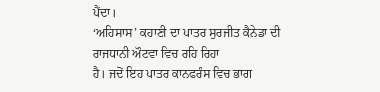ਪੈਂਦਾ।
‘ਅਹਿਸਾਸ’ ਕਹਾਣੀ ਦਾ ਪਾਤਰ ਸੁਰਜੀਤ ਕੈਨੇਡਾ ਦੀ ਰਾਜਧਾਨੀ ਔਟਵਾ ਵਿਚ ਰਹਿ ਰਿਹਾ
ਹੈ। ਜਦੋਂ ਇਹ ਪਾਤਰ ਕਾਨਫਰੰਸ ਵਿਚ ਭਾਗ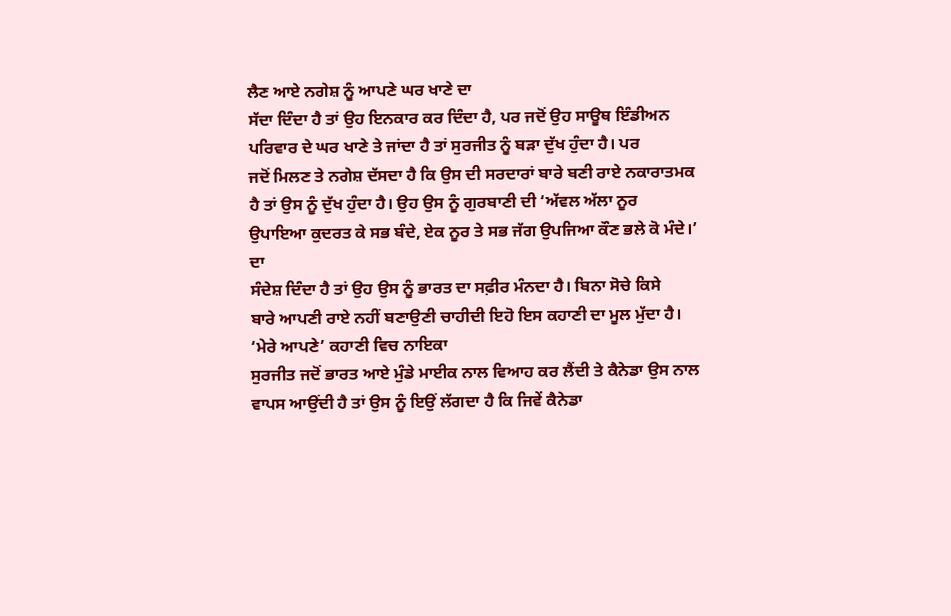ਲੈਣ ਆਏ ਨਗੇਸ਼ ਨੂੰ ਆਪਣੇ ਘਰ ਖਾਣੇ ਦਾ
ਸੱਦਾ ਦਿੰਦਾ ਹੈ ਤਾਂ ਉਹ ਇਨਕਾਰ ਕਰ ਦਿੰਦਾ ਹੈ, ਪਰ ਜਦੋਂ ਉਹ ਸਾਊਥ ਇੰਡੀਅਨ
ਪਰਿਵਾਰ ਦੇ ਘਰ ਖਾਣੇ ਤੇ ਜਾਂਦਾ ਹੈ ਤਾਂ ਸੁਰਜੀਤ ਨੂੰ ਬੜਾ ਦੁੱਖ ਹੁੰਦਾ ਹੈ। ਪਰ
ਜਦੋਂ ਮਿਲਣ ਤੇ ਨਗੇਸ਼ ਦੱਸਦਾ ਹੈ ਕਿ ਉਸ ਦੀ ਸਰਦਾਰਾਂ ਬਾਰੇ ਬਣੀ ਰਾਏ ਨਕਾਰਾਤਮਕ
ਹੈ ਤਾਂ ਉਸ ਨੂੰ ਦੁੱਖ ਹੁੰਦਾ ਹੈ। ਉਹ ਉਸ ਨੂੰ ਗੁਰਬਾਣੀ ਦੀ ‘ਅੱਵਲ ਅੱਲਾ ਨੂਰ
ਉਪਾਇਆ ਕੁਦਰਤ ਕੇ ਸਭ ਬੰਦੇ, ਏਕ ਨੂਰ ਤੇ ਸਭ ਜੱਗ ਉਪਜਿਆ ਕੌਣ ਭਲੇ ਕੋ ਮੰਦੇ।’ ਦਾ
ਸੰਦੇਸ਼ ਦਿੰਦਾ ਹੈ ਤਾਂ ਉਹ ਉਸ ਨੂੰ ਭਾਰਤ ਦਾ ਸਫ਼ੀਰ ਮੰਨਦਾ ਹੈ। ਬਿਨਾ ਸੋਚੇ ਕਿਸੇ
ਬਾਰੇ ਆਪਣੀ ਰਾਏ ਨਹੀਂ ਬਣਾਉਣੀ ਚਾਹੀਦੀ ਇਹੋ ਇਸ ਕਹਾਣੀ ਦਾ ਮੂਲ ਮੁੱਦਾ ਹੈ।
‘ਮੇਰੇ ਆਪਣੇ’ ਕਹਾਣੀ ਵਿਚ ਨਾਇਕਾ
ਸੁਰਜੀਤ ਜਦੋਂ ਭਾਰਤ ਆਏ ਮੁੰਡੇ ਮਾਈਕ ਨਾਲ ਵਿਆਹ ਕਰ ਲੈਂਦੀ ਤੇ ਕੈਨੇਡਾ ਉਸ ਨਾਲ
ਵਾਪਸ ਆਉਂਦੀ ਹੈ ਤਾਂ ਉਸ ਨੂੰ ਇਉਂ ਲੱਗਦਾ ਹੈ ਕਿ ਜਿਵੇਂ ਕੈਨੇਡਾ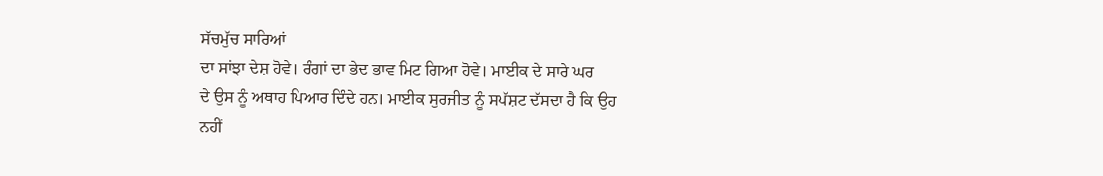ਸੱਚਮੁੱਚ ਸਾਰਿਆਂ
ਦਾ ਸਾਂਝਾ ਦੇਸ਼ ਹੋਵੇ। ਰੰਗਾਂ ਦਾ ਭੇਦ ਭਾਵ ਮਿਟ ਗਿਆ ਹੋਵੇ। ਮਾਈਕ ਦੇ ਸਾਰੇ ਘਰ
ਦੇ ਉਸ ਨੂੰ ਅਥਾਹ ਪਿਆਰ ਦਿੰਦੇ ਹਨ। ਮਾਈਕ ਸੁਰਜੀਤ ਨੂੰ ਸਪੱਸ਼ਟ ਦੱਸਦਾ ਹੈ ਕਿ ਉਹ
ਨਹੀਂ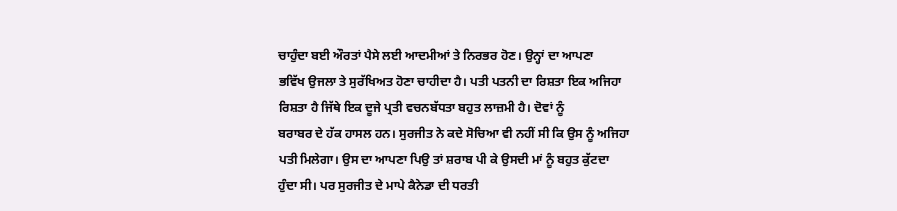ਚਾਹੁੰਦਾ ਬਈ ਔਰਤਾਂ ਪੈਸੇ ਲਈ ਆਦਮੀਆਂ ਤੇ ਨਿਰਭਰ ਹੋਣ। ਉਨ੍ਹਾਂ ਦਾ ਆਪਣਾ
ਭਵਿੱਖ ਉਜਲਾ ਤੇ ਸੁਰੱਖਿਅਤ ਹੋਣਾ ਚਾਹੀਦਾ ਹੈ। ਪਤੀ ਪਤਨੀ ਦਾ ਰਿਸ਼ਤਾ ਇਕ ਅਜਿਹਾ
ਰਿਸ਼ਤਾ ਹੈ ਜਿੱਥੇ ਇਕ ਦੂਜੇ ਪ੍ਰਤੀ ਵਚਨਬੱਧਤਾ ਬਹੁਤ ਲਾਜ਼ਮੀ ਹੈ। ਦੋਵਾਂ ਨੂੰ
ਬਰਾਬਰ ਦੇ ਹੱਕ ਹਾਸਲ ਹਨ। ਸੁਰਜੀਤ ਨੇ ਕਦੇ ਸੋਚਿਆ ਵੀ ਨਹੀਂ ਸੀ ਕਿ ਉਸ ਨੂੰ ਅਜਿਹਾ
ਪਤੀ ਮਿਲੇਗਾ। ਉਸ ਦਾ ਆਪਣਾ ਪਿਉ ਤਾਂ ਸ਼ਰਾਬ ਪੀ ਕੇ ਉਸਦੀ ਮਾਂ ਨੂੰ ਬਹੁਤ ਕੁੱਟਦਾ
ਹੁੰਦਾ ਸੀ। ਪਰ ਸੁਰਜੀਤ ਦੇ ਮਾਪੇ ਕੈਨੇਡਾ ਦੀ ਧਰਤੀ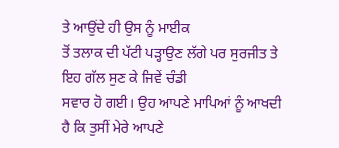ਤੇ ਆਉਂਦੇ ਹੀ ਉਸ ਨੂੰ ਮਾਈਕ
ਤੋਂ ਤਲਾਕ ਦੀ ਪੱਟੀ ਪੜ੍ਹਾਉਣ ਲੱਗੇ ਪਰ ਸੁਰਜੀਤ ਤੇ ਇਹ ਗੱਲ ਸੁਣ ਕੇ ਜਿਵੇਂ ਚੰਡੀ
ਸਵਾਰ ਹੋ ਗਈ। ਉਹ ਆਪਣੇ ਮਾਪਿਆਂ ਨੂੰ ਆਖਦੀ ਹੈ ਕਿ ਤੁਸੀਂ ਮੇਰੇ ਆਪਣੇ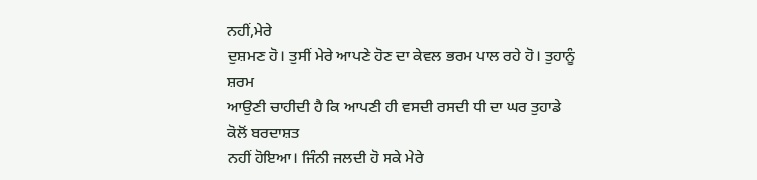ਨਹੀਂ,ਮੇਰੇ
ਦੁਸ਼ਮਣ ਹੋ। ਤੁਸੀਂ ਮੇਰੇ ਆਪਣੇ ਹੋਣ ਦਾ ਕੇਵਲ ਭਰਮ ਪਾਲ ਰਹੇ ਹੋ। ਤੁਹਾਨੂੰ ਸ਼ਰਮ
ਆਉਣੀ ਚਾਹੀਦੀ ਹੈ ਕਿ ਆਪਣੀ ਹੀ ਵਸਦੀ ਰਸਦੀ ਧੀ ਦਾ ਘਰ ਤੁਹਾਡੇ ਕੋਲੋਂ ਬਰਦਾਸ਼ਤ
ਨਹੀਂ ਹੋਇਆ। ਜਿੰਨੀ ਜਲਦੀ ਹੋ ਸਕੇ ਮੇਰੇ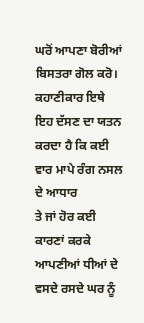ਘਰੋਂ ਆਪਣਾ ਬੋਰੀਆਂ ਬਿਸਤਰਾ ਗੋਲ ਕਰੋ।
ਕਹਾਣੀਕਾਰ ਇਥੇ ਇਹ ਦੱਸਣ ਦਾ ਯਤਨ ਕਰਦਾ ਹੈ ਕਿ ਕਈ ਵਾਰ ਮਾਪੇ ਰੰਗ ਨਸਲ ਦੇ ਆਧਾਰ
ਤੇ ਜਾਂ ਹੋਰ ਕਈ ਕਾਰਣਾਂ ਕਰਕੇ ਆਪਣੀਆਂ ਧੀਆਂ ਦੇ ਵਸਦੇ ਰਸਦੇ ਘਰ ਨੂੰ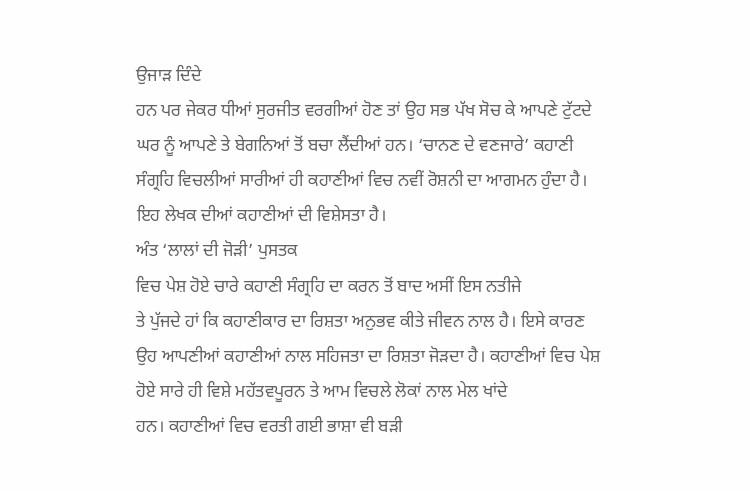ਉਜਾੜ ਦਿੰਦੇ
ਹਨ ਪਰ ਜੇਕਰ ਧੀਆਂ ਸੁਰਜੀਤ ਵਰਗੀਆਂ ਹੋਣ ਤਾਂ ਉਹ ਸਭ ਪੱਖ ਸੋਚ ਕੇ ਆਪਣੇ ਟੁੱਟਦੇ
ਘਰ ਨੂੰ ਆਪਣੇ ਤੇ ਬੇਗਨਿਆਂ ਤੋਂ ਬਚਾ ਲੈਂਦੀਆਂ ਹਨ। ‘ਚਾਨਣ ਦੇ ਵਣਜਾਰੇ’ ਕਹਾਣੀ
ਸੰਗ੍ਰਹਿ ਵਿਚਲੀਆਂ ਸਾਰੀਆਂ ਹੀ ਕਹਾਣੀਆਂ ਵਿਚ ਨਵੀਂ ਰੋਸ਼ਨੀ ਦਾ ਆਗਮਨ ਹੁੰਦਾ ਹੈ।
ਇਹ ਲੇਖਕ ਦੀਆਂ ਕਹਾਣੀਆਂ ਦੀ ਵਿਸ਼ੇਸਤਾ ਹੈ।
ਅੰਤ ‘ਲਾਲਾਂ ਦੀ ਜੋੜੀ’ ਪੁਸਤਕ
ਵਿਚ ਪੇਸ਼ ਹੋਏ ਚਾਰੇ ਕਹਾਣੀ ਸੰਗ੍ਰਹਿ ਦਾ ਕਰਨ ਤੋਂ ਬਾਦ ਅਸੀਂ ਇਸ ਨਤੀਜੇ
ਤੇ ਪੁੱਜਦੇ ਹਾਂ ਕਿ ਕਹਾਣੀਕਾਰ ਦਾ ਰਿਸ਼ਤਾ ਅਨੁਭਵ ਕੀਤੇ ਜੀਵਨ ਨਾਲ ਹੈ। ਇਸੇ ਕਾਰਣ
ਉਹ ਆਪਣੀਆਂ ਕਹਾਣੀਆਂ ਨਾਲ ਸਹਿਜਤਾ ਦਾ ਰਿਸ਼ਤਾ ਜੋੜਦਾ ਹੈ। ਕਹਾਣੀਆਂ ਵਿਚ ਪੇਸ਼
ਹੋਏ ਸਾਰੇ ਹੀ ਵਿਸ਼ੇ ਮਹੱਤਵਪੂਰਨ ਤੇ ਆਮ ਵਿਚਲੇ ਲੋਕਾਂ ਨਾਲ ਮੇਲ ਖਾਂਦੇ
ਹਨ। ਕਹਾਣੀਆਂ ਵਿਚ ਵਰਤੀ ਗਈ ਭਾਸ਼ਾ ਵੀ ਬੜੀ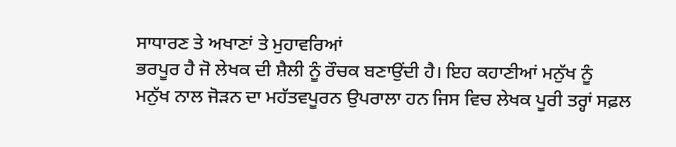ਸਾਧਾਰਣ ਤੇ ਅਖਾਣਾਂ ਤੇ ਮੁਹਾਵਰਿਆਂ
ਭਰਪੂਰ ਹੈ ਜੋ ਲੇਖਕ ਦੀ ਸ਼ੈਲੀ ਨੂੰ ਰੌਚਕ ਬਣਾਉਂਦੀ ਹੈ। ਇਹ ਕਹਾਣੀਆਂ ਮਨੁੱਖ ਨੂੰ
ਮਨੁੱਖ ਨਾਲ ਜੋੜਨ ਦਾ ਮਹੱਤਵਪੂਰਨ ਉਪਰਾਲਾ ਹਨ ਜਿਸ ਵਿਚ ਲੇਖਕ ਪੂਰੀ ਤਰ੍ਹਾਂ ਸਫ਼ਲ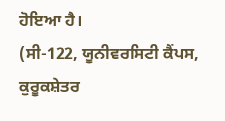ਹੋਇਆ ਹੈ।
(ਸੀ-122, ਯੂਨੀਵਰਸਿਟੀ ਕੈਂਪਸ,
ਕੁਰੂਕਸ਼ੇਤਰ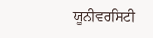ਯੂਨੀਵਰਸਿਟੀ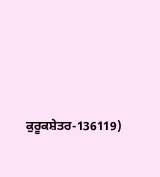ਕੁਰੂਕਸ਼ੇਤਰ-136119)